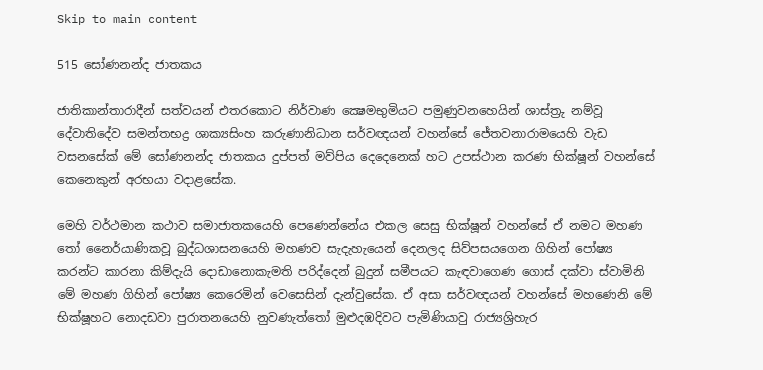Skip to main content

515 සෝණනන්ද ජාතකය

ජාතිකාන්තාරාදීන් සත්වයන් එතරකොට නිර්වාණ ක්‍ෂෙමභුමියට පමුණුවනහෙයින් ශාස්ත්‍රු නම්වූ දේවාතිදේව සමන්තභද්‍ර ශාක්‍යසිංහ කරුණානිධාන සර්වඥයන් වහන්සේ ජේතවනාරාමයෙහි වැඩ වසනසේක් මේ සෝණනන්ද ජාතකය දුප්පත් මව්පිය දෙදෙනෙක් හට උපස්ථාන කරණ භික්ෂූන් වහන්සේ කෙනෙකුන් අරභයා වදාළසේක.

මෙහි වර්ථමාන කථාව සමාජාතකයෙහි පෙණෙන්නේය එකල සෙසු භික්ෂූන් වහන්සේ ඒ නමට මහණ තෝ නෛර්යාණිකවූ බුද්ධශාසනයෙහි මහණව සැදැහැයෙන් දෙනලද සිව්පසයගෙන ගිහින් පෝෂ්‍ය කරන්ට කාරනා කිම්දැයි දොඩානොකැමති පරිද්දෙන් බුදුන් සමීපයට කැඳවාගෙණ ගොස් දක්වා ස්වාමිනි මේ මහණ ගිහින් පෝෂ්‍ය කෙරෙමින් වෙසෙසින් දැන්වුසේක. ඒ අසා සර්වඥයන් වහන්සේ මහණෙනි මේ භික්ෂූහට නොදඩවා පුරාතනයෙහි නුවණැත්තෝ මුළුදඹදිවට පැමිණියාවු රාජ්‍යශ්‍රිහැර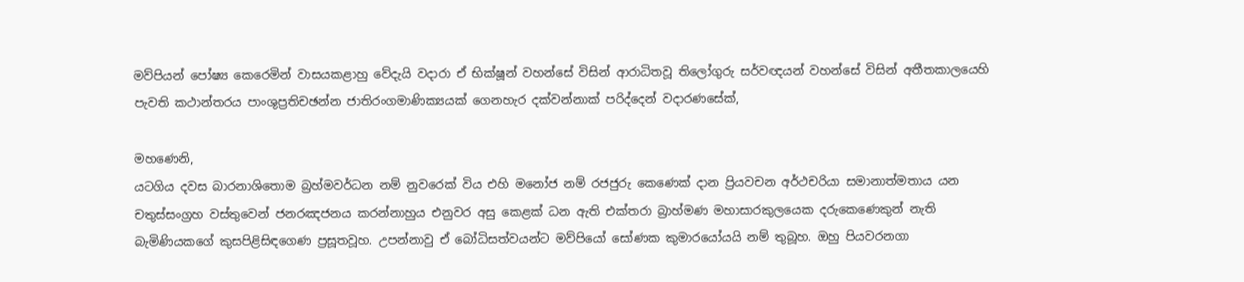මව්පියන් පෝෂ්‍ය කෙරෙමින් වාසයකළාහු වේදැයි වදාරා ඒ භික්ෂූන් වහන්සේ විසින් ආරාධිතවූ තිලෝගුරු සර්වඥයන් වහන්සේ විසින් අතීතකාලයෙහි පැවති කථාන්තරය පාංශුප්‍රතිචඡන්න ජාතිරංගමාණික්‍යයක් ගෙනහැර දක්වන්නාක් පරිද්දෙන් වදාරණසේක්,

මහණෙනි,
යටගිය දවස බාරනාශිතොම බ්‍රහ්මවර්ධන නම් නුවරෙක් විය එහි මනෝජ නම් රජජුරු කෙණෙක් දාන ප්‍රියවචන අර්ථචරියා සමානාත්මතාය යන චතුස්සංග්‍රහ වස්තුවෙන් ජනරඤජනය කරන්නාහුය එනුවර අසු කෙළක් ධන ඇති එක්තරා බ්‍රාහ්මණ මහාසාරකුලයෙක දරුකෙණෙකුන් නැති බැමිණියකගේ කුසපිළිසිඳගෙණ ප්‍රසූතවූහ. උපන්නාවු ඒ බෝධිසත්වයන්ට මව්පියෝ සෝණක කුමාරයෝයයි නම් තුබූහ. ඔහු පියවරනගා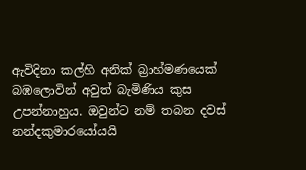ඇවිදිනා කල්හි අනික් බ්‍රාහ්මණයෙක් බඹලොවින් අවුත් බැමිණිය කුස උපන්නාහුය. ඔවුන්ට නම් තබන දවස් නන්දකුමාරයෝයයි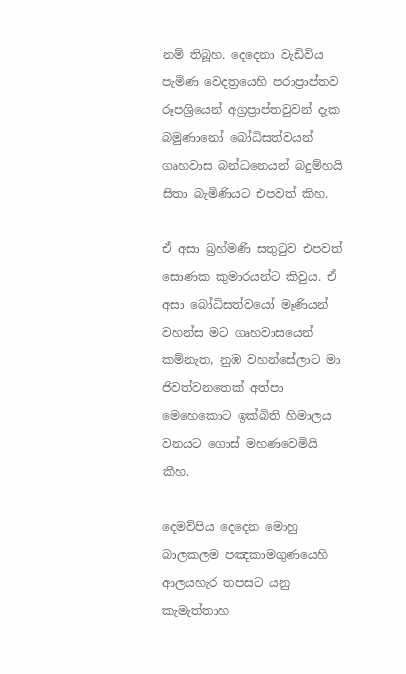නම් තිබූහ. දෙදෙනා වැඩිවිය පැමිණ වෙදත්‍රයෙහි පරාප්‍රාප්තව රූපශ්‍රියෙන් අග්‍රප්‍රාප්තවුවන් දැක බමුණානෝ බෝධිසත්වයන් ගෘහවාස බන්ධනෙයන් බදුම්හයි සිතා බැමිණියට එපවත් කිහ.

ඒ අසා බ්‍රහ්මණි සතුටුව එපවත් සොණක කුමාරයන්ට කිවුය. ඒ අසා බෝධිසත්වයෝ මෑණියන් වහන්ස මට ගෘහවාසයෙන් කම්නැත, නුඹ වහන්සේලාට මා ජිවත්වනතෙක් අත්පා මෙහෙකොට ඉක්බිති හිමාලය වනයට ගොස් මහණවෙමියි කීහ.

දෙමව්පිය දෙදෙන මොහු බාලකලම පඤකාමගුණයෙහි ආලයහැර තපසට යනු කැමැත්තාහ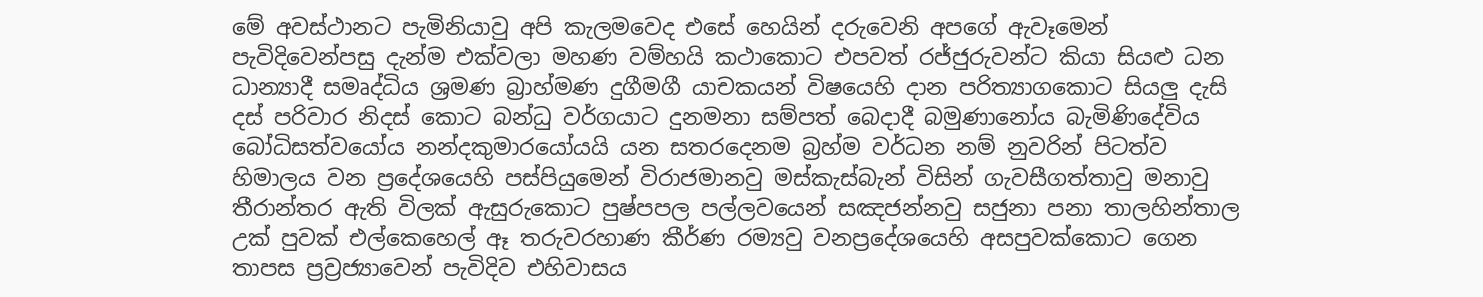මේ අවස්ථානට පැමිනියාවු අපි කැලමවෙද එසේ හෙයින් දරුවෙනි අපගේ ඇවෑමෙන් පැවිදිවෙන්පසු දැන්ම එක්වලා මහණ වම්හයි කථාකොට එපවත් රජ්ජුරුවන්ට කියා සියළු ධන ධාන්‍යාදී සමෘද්ධිය ශ්‍රමණ බ්‍රාහ්මණ දුගීමගී යාචකයන් විෂයෙහි දාන පරිත්‍යාගකොට සියලු දැසි දස් පරිවාර නිදස් කොට බන්ධු වර්ගයාට දුනමනා සම්පත් බෙදාදී බමුණානෝය බැමිණිදේවිය බෝධිසත්වයෝය නන්දකුමාරයෝයයි යන සතරදෙනම බ්‍රහ්ම වර්ධන නම් නුවරින් පිටත්ව හිමාලය වන ප්‍රදේශයෙහි පස්පියුමෙන් විරාජමානවු මස්කැස්බැන් විසින් ගැවසීගත්තාවු මනාවු තීරාන්තර ඇති විලක් ඇසුරුකොට පුෂ්පපල පල්ලවයෙන් සඤජන්නවු සජුනා පනා තාලහින්තාල උක් පුවක් එල්කෙහෙල් ඈ තරුවරහාණ කීර්ණ රම්‍යවු වනප්‍රදේශයෙහි අසපුවක්කොට ගෙන තාපස ප්‍රව්‍රජ්‍යාවෙන් පැවිදිව එහිවාසය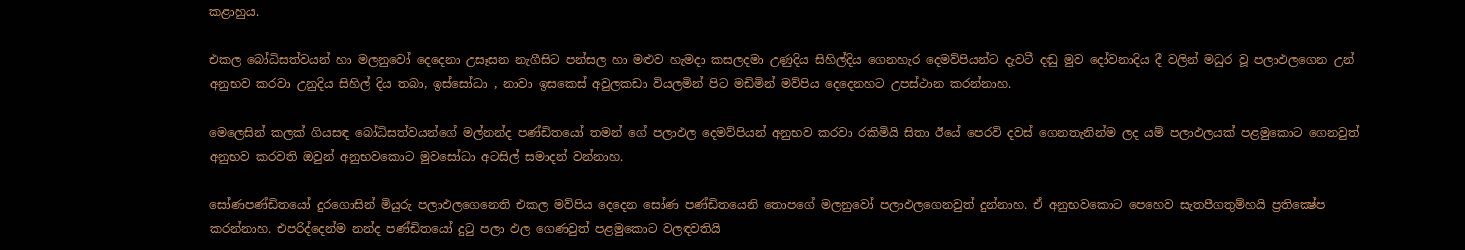කළාහුය.

එකල බෝධිසත්වයන් හා මලනුවෝ දෙදෙනා උසෑසන නැගීසිට පන්සල හා මළුව හැමදා කසලදමා උණුදිය සිහිල්දිය ගෙනහැර දෙමව්පියන්ට දැවටී දඬු මුව දෝවනාදිය දී වලින් මධුර වූ පලාඵලගෙන උන් අනුභව කරවා උනුදිය සිහිල් දිය තබා, ඉස්සෝධා , නාවා ඉසකෙස් අවුලකඩා වියලමින් පිට මඩිමින් මව්පිය දෙදෙනහට උපස්ථාන කරන්නාහ.

මෙලෙසින් කලක් ගියසඳ බෝධිසත්වයන්ගේ මල්නන්ද පණ්ඩිතයෝ තමන් ගේ පලාඵල දෙමව්පියන් අනුභව කරවා රකිමියි සිතා ඊයේ පෙරවි දවස් ගෙනතැනින්ම ලද යම් පලාඵලයක් පළමුකොට ගෙනවුත් අනුභව කරවති ඔවුන් අනුභවකොට මුවසෝධා අටසිල් සමාදන් වන්නාහ.

සෝණපණ්ඩිතයෝ දුරගොසින් මියුරු පලාඵලගෙනෙති එකල මව්පිය දෙදෙන සෝණ පණ්ඩිතයෙනි තොපගේ මලනුවෝ පලාඵලගෙනවුත් දුන්නාහ. ඒ අනුභවකොට පෙහෙව සැතපීගතුම්හයි ප්‍රතික්‍ෂේප කරන්නාහ. එපරිද්දෙන්ම නන්ද පණ්ඩිතයෝ දුටු පලා ඵල ගෙණවුත් පළමුකොට වලඳවතියි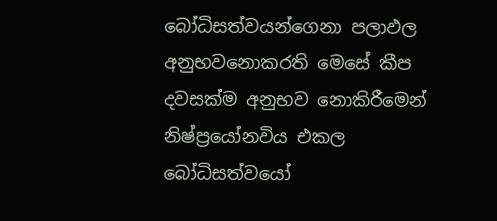බෝධිසත්වයන්ගෙනා පලාඵල අනුභවනොකරති මෙසේ කීප දවසක්ම අනුභව නොකිරීමෙන් නිෂ්ප්‍රයෝනවිය එකල බෝධිසත්වයෝ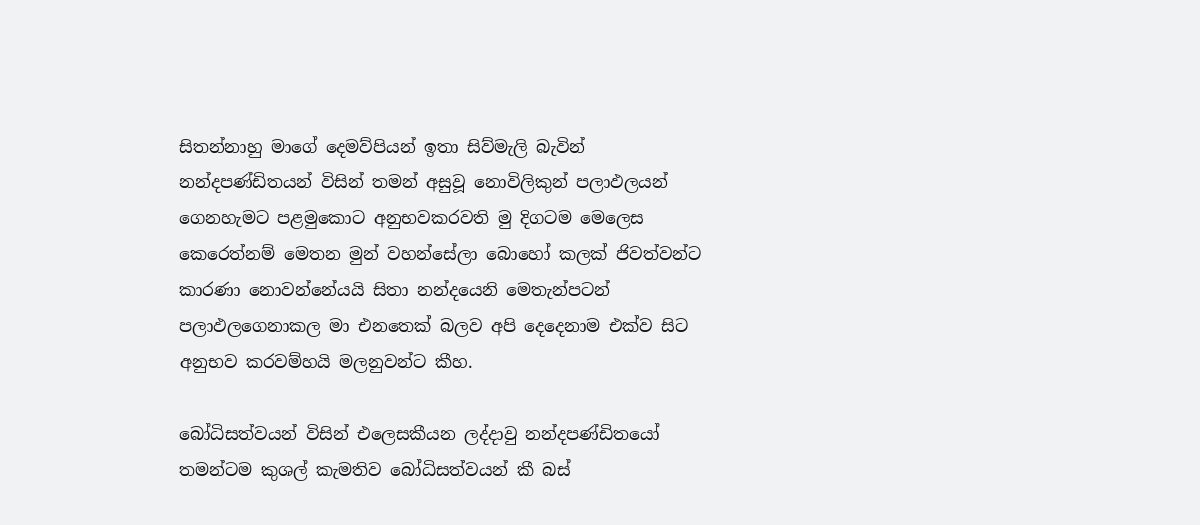සිතන්නාහු මාගේ දෙමව්පියන් ඉතා සිව්මැලි බැවින් නන්දපණ්ඩිතයන් විසින් තමන් අසුවූ නොවිලිකුන් පලාඵලයන් ගෙනහැමට පළමුකොට අනුභවකරවති මු දිගටම මෙලෙස කෙරෙත්නම් මෙතන මුන් වහන්සේලා බොහෝ කලක් ජිවත්වන්ට කාරණා නොවන්නේයයි සිතා නන්දයෙනි මෙතැන්පටන් පලාඵලගෙනාකල මා එනතෙක් බලව අපි දෙදෙනාම එක්ව සිට අනුභව කරවම්හයි මලනුවන්ට කීහ.

බෝධිසත්වයන් විසින් එලෙසකීයන ලද්දාවු නන්දපණ්ඩිතයෝ තමන්ටම කුශල් කැමතිව බෝධිසත්වයන් කී බස්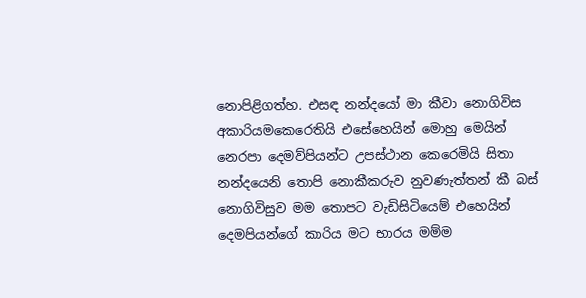නොපිළිගත්හ. එසඳ නන්දයෝ මා කීවා නොගිවිස අකාරියමකෙරෙතියි එසේහෙයින් මොහු මෙයින් නෙරපා දෙමව්පියන්ට උපස්ථාන කෙරෙමියි සිතා නන්දයෙනි තොපි නොකීකරුව නුවණැත්තන් කී බස් නොගිවිසුව මම තොපට වැඩිසිටියෙම් එහෙයින් දෙමපියන්ගේ කාරිය මට භාරය මම්ම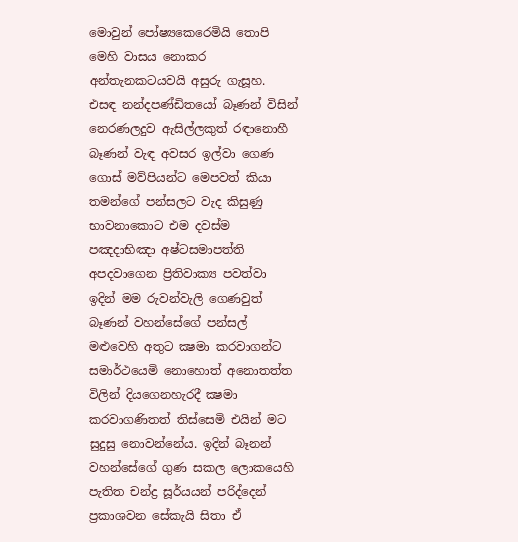මොවුන් පෝෂ්‍යකෙරෙමියි තොපි මෙහි වාසය නොකර අන්තැනකටයවයි අසුරු ගැසූහ. එසඳ නන්දපණ්ඩිතයෝ බෑණන් විසින් නෙරණලදුව ඇසිල්ලකුත් රඳානොහී බෑණන් වැඳ අවසර ඉල්වා ගෙණ ගොස් මව්පියන්ට මෙපවත් කියා තමන්ගේ පන්සලට වැද කිසුණු භාවනාකොට එම දවස්ම පඤදාභිඤා අෂ්ටසමාපත්ති අපදවාගෙන ප්‍රිතිවාක්‍ය පවත්වා ඉදින් මම රුවන්වැලි ගෙණවුත් බෑණන් වහන්සේගේ පන්සල් මළුවෙහි අතුට ක්‍ෂමා කරවාගන්ට සමාර්ථයෙමි නොහොත් අනොතත්ත විලින් දියගෙනහැරදී ක්‍ෂමා කරවාගණිතත් තිස්සෙමි එයින් මට සුදුසු නොවන්නේය. ඉදින් බෑනන් වහන්සේගේ ගුණ සකල ලොකයෙහි පැතිත චන්ද්‍ර සූර්යයන් පරිද්දෙන් ප්‍රකාශවන සේකැයි සිතා ඒ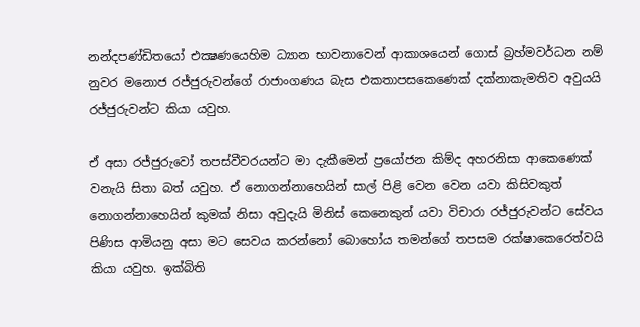නන්දපණ්ඩිතයෝ එක්‍ෂණයෙහිම ධ්‍යාන භාවනාවෙන් ආකාශයෙන් ගොස් බ්‍රහ්මවර්ධන නම් නුවර මනොජ රජ්ජුරුවන්ගේ රාජාංගණය බැස එකතාපසකෙණෙක් දක්නාකැමතිව අවුයයි රජ්ජුරුවන්ට කියා යවුහ.

ඒ අසා රජ්ජුරුවෝ තපස්වීවරයන්ට මා දැකීමෙන් ප්‍රයෝජන කිම්ද අහරනිසා ආකෙණෙක් වනැයි සිතා බත් යවුහ. ඒ නොගන්නාහෙයින් සාල් පිළි වෙන වෙන යවා කිසිවකුත් නොගන්නාහෙයින් කුමක් නිසා අවුදැයි මිනිස් කෙනෙකුන් යවා විචාරා රජ්ජුරුවන්ට සේවය පිණිස ආමියනු අසා මට සෙවය කරන්නෝ බොහෝය තමන්ගේ තපසම රක්ෂාකෙරෙත්වයි කියා යවුහ. ඉක්බිති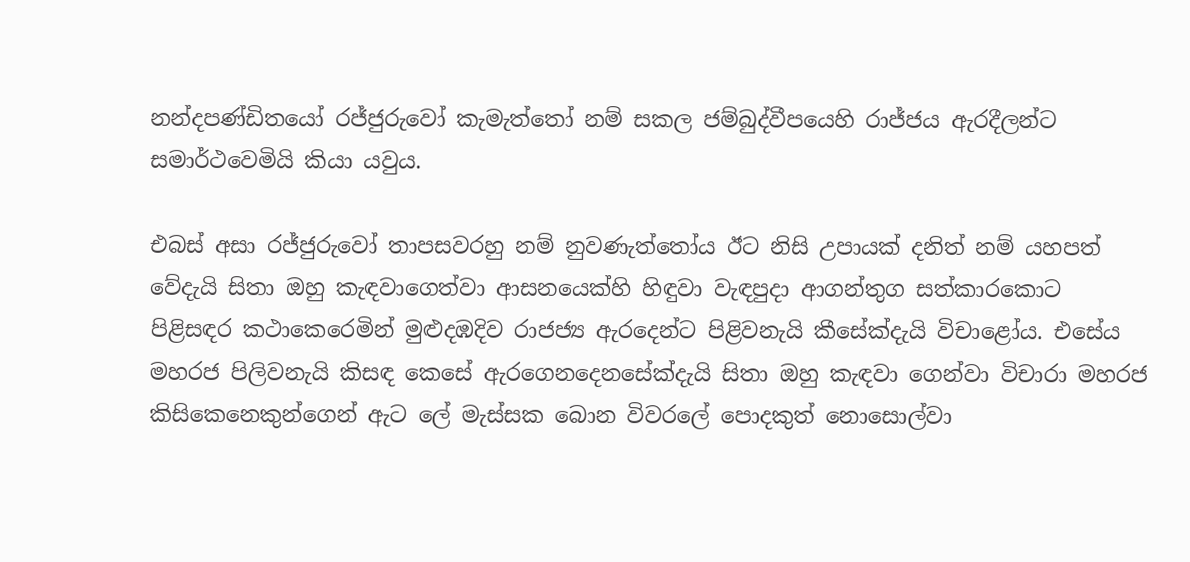නන්දපණ්ඩිතයෝ රජ්ජුරුවෝ කැමැත්තෝ නම් සකල ජම්බුද්වීපයෙහි රාජ්ජය ඇරදීලන්ට සමාර්ථවෙමියි කියා යවුය.

එබස් අසා රජ්ජුරුවෝ තාපසවරහු නම් නුවණැත්තෝය ඊට නිසි උපායක් දනිත් නම් යහපත් වේදැයි සිතා ඔහු කැඳවාගෙත්වා ආසනයෙක්හි හිඳුවා වැඳපුදා ආගන්තුග සත්කාරකොට පිළිසඳර කථාකෙරෙමින් මුළුදඹදිව රාජජ්‍ය ඇරදෙන්ට පිළිවනැයි කීසේක්දැයි විචාළෝය. එසේය මහරජ පිලිවනැයි කිසඳ කෙසේ ඇරගෙනදෙනසේක්දැයි සිතා ඔහු කැඳවා ගෙන්වා විචාරා මහරජ කිසිකෙනෙකුන්ගෙන් ඇට ලේ මැස්සක බොන විවරලේ පොදකුත් නොසොල්වා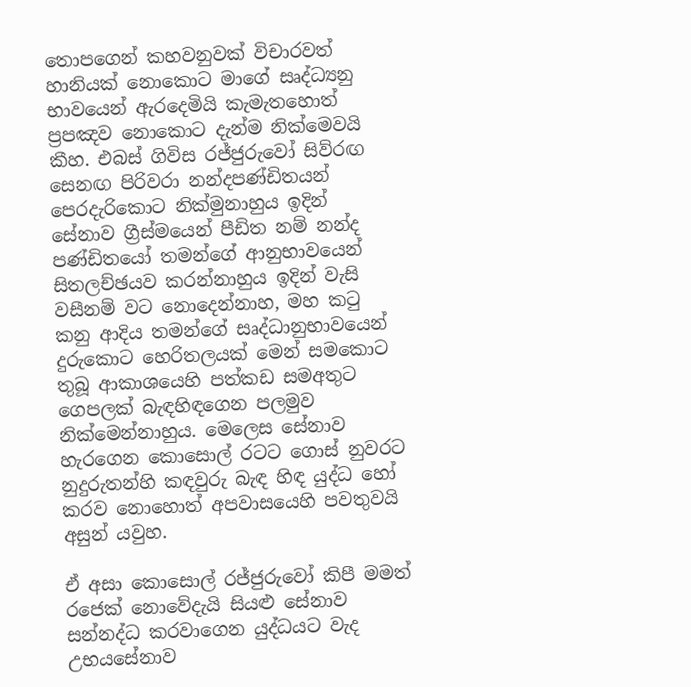තොපගෙන් කහවනුවක් විචාරවත් හානියක් නොකොට මාගේ සෘද්ධ්‍යනු භාවයෙන් ඇරදෙමියි කැමැතහොත් ප්‍රපඤව නොකොට දැන්ම නික්මෙවයි කීහ. එබස් ගිවිස රජ්ජුරුවෝ සිව්රඟ සෙනඟ පිරිවරා නන්දපණ්ඩිතයන් පෙරදැරිකොට නික්මුනාහුය ඉදින් සේනාව ග්‍රීස්මයෙන් පීඩිත නම් නන්ද පණ්ඩිතයෝ තමන්ගේ ආනුභාවයෙන් සිතලච්ඡයව කරන්නාහුය ඉදින් වැසි වසීනම් වට නොදෙන්නාහ, මහ කටු කනු ආදිය තමන්ගේ සෘද්ධානුභාවයෙන් දුරුකොට හෙරිතලයක් මෙන් සමකොට තුබූ ආකාශයෙහි පත්කඩ සමඅතුට ගෙපලක් බැඳහිඳගෙන පලමුව නික්මෙන්නාහුය. මෙලෙස සේනාව හැරගෙන කොසොල් රටට ගොස් නුවරට නුදුරුතන්හි කඳවුරු බැඳ හිඳ යුද්ධ හෝ කරව නොහොත් අපවාසයෙහි පවතුවයි අසුන් යවුහ.

ඒ අසා කොසොල් රජ්ජුරුවෝ කිපී මමත් රජෙක් නොවේදැයි සියළු සේනාව සන්නද්ධ කරවාගෙන යුද්ධයට වැද උභයසේනාව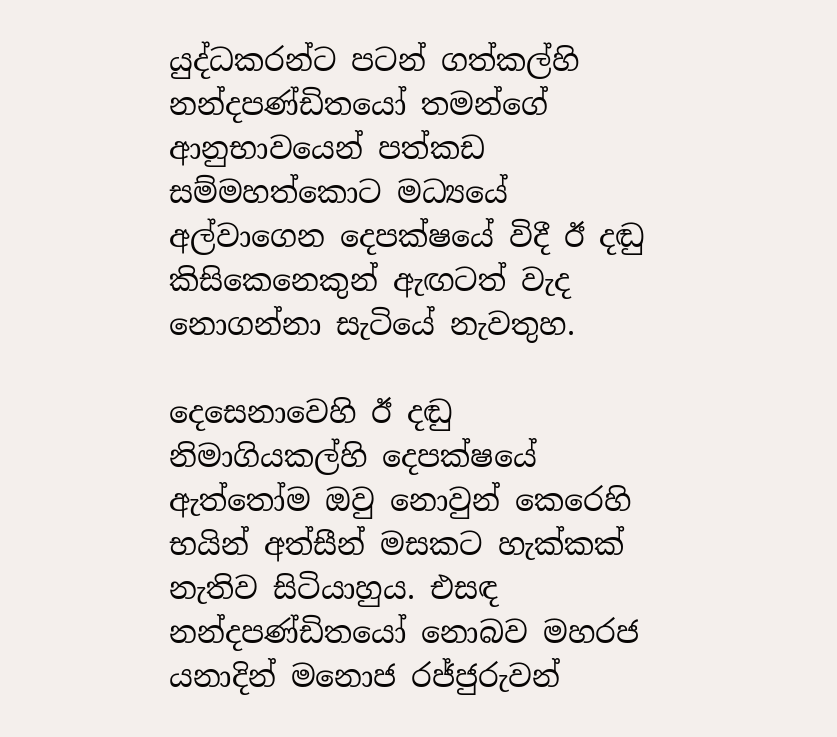යුද්ධකරන්ට පටන් ගත්කල්හි නන්දපණ්ඩිතයෝ තමන්ගේ ආනුභාවයෙන් පත්කඩ සම්මහත්කොට මධ්‍යයේ අල්වාගෙන දෙපක්ෂයේ විදී ඊ දඬු කිසිකෙනෙකුන් ඇඟටත් වැද නොගන්නා සැටියේ නැවතුහ.

දෙසෙනාවෙහි ඊ දඬු නිමාගියකල්හි දෙපක්ෂයේ ඇත්තෝම ඔවු නොවුන් කෙරෙහි භයින් අත්සීන් මසකට හැක්කක් නැතිව සිටියාහුය. එසඳ නන්දපණ්ඩිතයෝ නොබව මහරජ යනාදින් මනොජ රජ්ජුරුවන්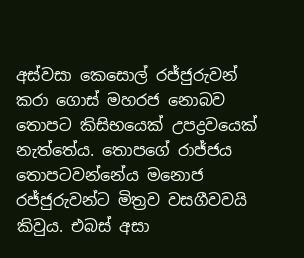අස්වසා කෙසොල් රජ්ජුරුවන් කරා ගොස් මහරජ නොබව තොපට කිසිභයෙක් උපද්‍රවයෙක් නැත්තේය. තොපගේ රාජ්ජය තොපටවන්නේය මනොජ රජ්ජුරුවන්ට මිත්‍රව වසගීවවයි කිවුය. එබස් අසා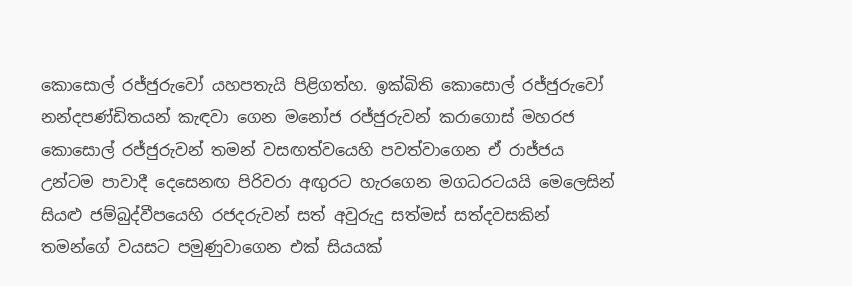කොසොල් රජ්ජුරුවෝ යහපතැයි පිළිගත්හ. ඉක්බිති කොසොල් රජ්ජුරුවෝ නන්දපණ්ඩිතයන් කැඳවා ගෙන මනෝජ රජ්ජුරුවන් කරාගොස් මහරජ කොසොල් රජ්ජුරුවන් තමන් වසඟත්වයෙහි පවත්වාගෙන ඒ රාජ්ජය උන්ටම පාවාදී දෙසෙනඟ පිරිවරා අඟුරට හැරගෙන මගධරටයයි මෙලෙසින් සියළු ජම්බුද්වීපයෙහි රජදරුවන් සත් අවුරුදු සත්මස් සත්දවසකින් තමන්ගේ වයසට පමුණුවාගෙන එක් සියයක්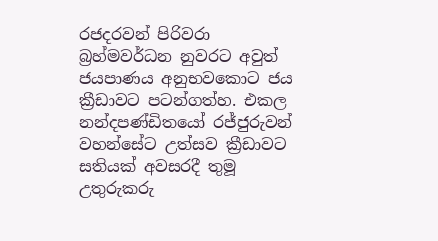රජදරවන් පිරිවරා බ්‍රහ්මවර්ධන නුවරට අවුත් ජයපාණය අනුභවකොට ජය ක්‍රීඩාවට පටන්ගත්හ. එකල නන්දපණ්ඩිතයෝ රජ්ජුරුවන් වහන්සේට උත්සව ක්‍රීඩාවට සතියක් අවසරදී තුමූ උතුරුකරු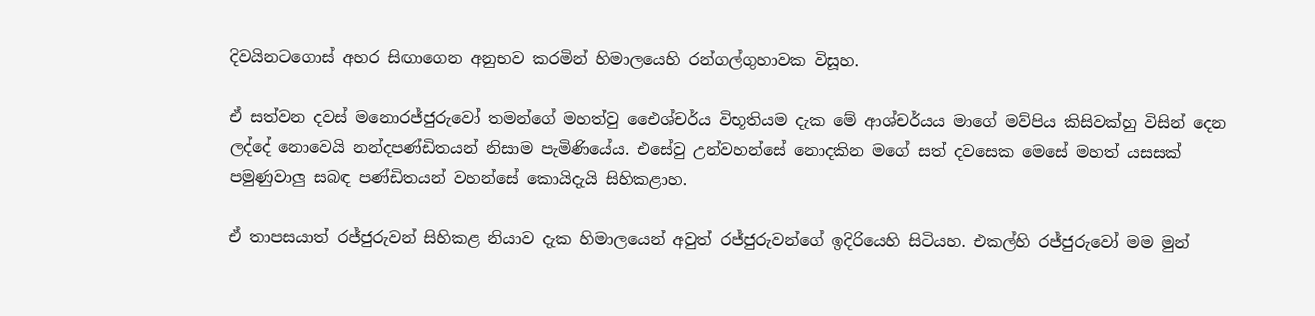දිවයිනටගොස් අහර සිඟාගෙන අනුභව කරමින් හිමාලයෙහි රන්ගල්ගුහාවක විසූහ.

ඒ සත්වන දවස් මනොරජ්ජුරුවෝ තමන්ගේ මහත්වු ඓෙශ්චර්ය විභූතියම දැක මේ ආශ්චර්යය මාගේ මව්පිය කිසිවක්හු විසින් දෙන ලද්දේ නොවෙයි නන්දපණ්ඩිතයන් නිසාම පැමිණියේය. එසේවු උන්වහන්සේ නොදකින මගේ සත් දවසෙක මෙසේ මහත් යසසක් පමුණුවාලු සබඳ පණ්ඩිතයන් වහන්සේ කොයිදැයි සිහිකළාහ.

ඒ තාපසයාත් රජ්ජුරුවන් සිහිකළ නියාව දැක හිමාලයෙන් අවුත් රජ්ජුරුවන්ගේ ඉදිරියෙහි සිටියහ. එකල්හි රජ්ජුරුවෝ මම මුන්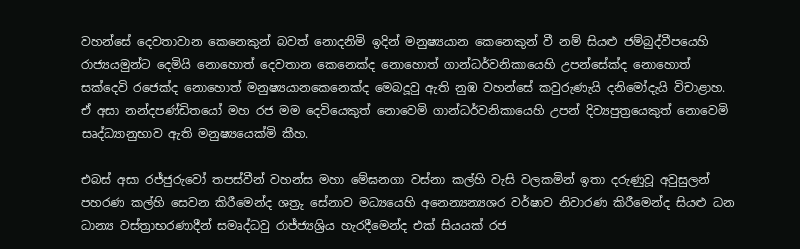වහන්සේ දෙවතාවාන කෙනෙකුන් බවත් නොදනිමි ඉදින් මනුෂ්‍යයාන කෙනෙකුන් වී නම් සියළු ජම්බුද්වීපයෙහි රාජ්‍යයමුන්ට දෙමියි නොහොත් දෙවතාන කෙනෙක්ද නොහොත් ගාන්ධර්වනිකායෙහි උපන්සේක්ද නොහොත් සක්දෙවි රජෙක්ද නොහොත් මනුෂ්‍යයානකෙනෙක්ද මෙබදූවු ඇති නුඹ වහන්සේ කවුරුණැයි දනිමෝදැයි විචාළාහ. ඒ අසා නන්දපණ්ඩිතයෝ මහ රජ මම දෙවියෙකුත් නොවෙමි ගාන්ධර්වනිකායෙහි උපන් දිව්‍යපුත්‍රයෙකුත් නොවෙමි සෘද්ධ්‍යානුභාව ඇති මනුෂ්‍යයෙක්මි කීහ.

එබස් අසා රජ්ජුරුවෝ තපස්වීන් වහන්ස මහා මේඝනගා වස්නා කල්හි වැසි වලකමින් ඉතා දරුණුවූ අවුසුලන් පහරණ කල්හි සෙවන කිරීමෙන්ද ශත්‍රු සේනාව මධ්‍යයෙහි අනෙන්‍යන්‍යශර වර්ෂාව නිවාරණ කිරීමෙන්ද සියළු ධන ධාන්‍ය වස්ත්‍රාභරණාදීන් සමෘද්ධවු රාජ්ජ්‍යශ්‍රිය හැරදීමෙන්ද එක් සියයක් රජ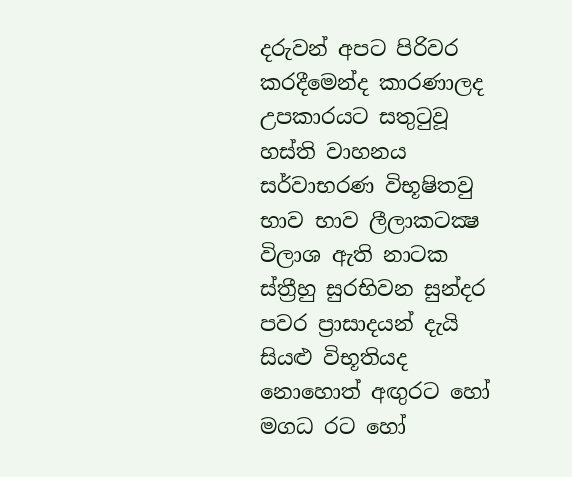දරුවන් අපට පිරිවර කරදීමෙන්ද කාරණාලද උපකාරයට සතුටුවූ හස්ති වාහනය සර්වාභරණ විභූෂිතවු භාව භාව ලීලාකටක්‍ෂ විලාශ ඇති නාටක ස්ත්‍රීහු සුරභිවන සුන්දර පවර ප්‍රාසාදයන් දැයි සියළු විභූතියද නොහොත් අඟුරට හෝ මගධ රට හෝ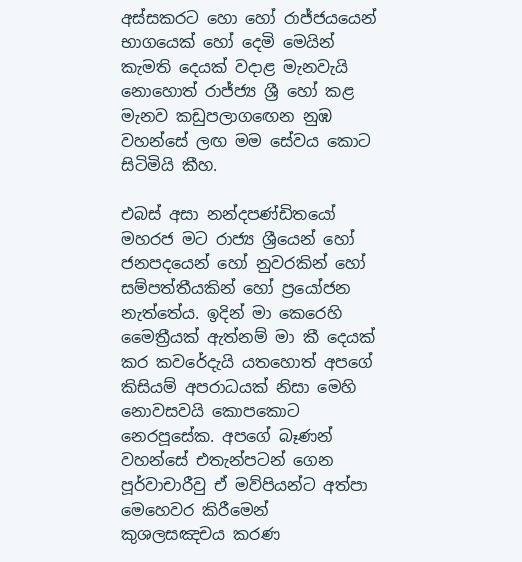අස්සකරට හො හෝ රාජ්ජයයෙන් භාගයෙක් හෝ දෙමි මෙයින් කැමති දෙයක් වදාළ මැනවැයි නොහොත් රාජ්ජ්‍ය ශ්‍රී හෝ කළ මැනව කඩුපලාගඟෙන නුඹ වහන්සේ ලඟ මම සේවය කොට සිටිමියි කීහ.

එබස් අසා නන්දපණ්ඩිතයෝ මහරජ මට රාජ්‍ය ශ්‍රීයෙන් හෝ ජනපදයෙන් හෝ නුවරකින් හෝ සම්පත්තීයකින් හෝ ප්‍රයෝජන නැත්තේය. ඉදින් මා කෙරෙහි මෛත්‍රීයක් ඇත්නම් මා කී දෙයක් කර කවරේදැයි යතහොත් අපගේ කිසියම් අපරාධයක් නිසා මෙහි නොවසවයි කොපකොට නෙරපූසේක. අපගේ බෑණන් වහන්සේ එතැන්පටන් ගෙන පූර්වාචාරීවු ඒ මව්පියන්ට අත්පා මෙහෙවර කිරීමෙන් කුශලසඤචය කරණ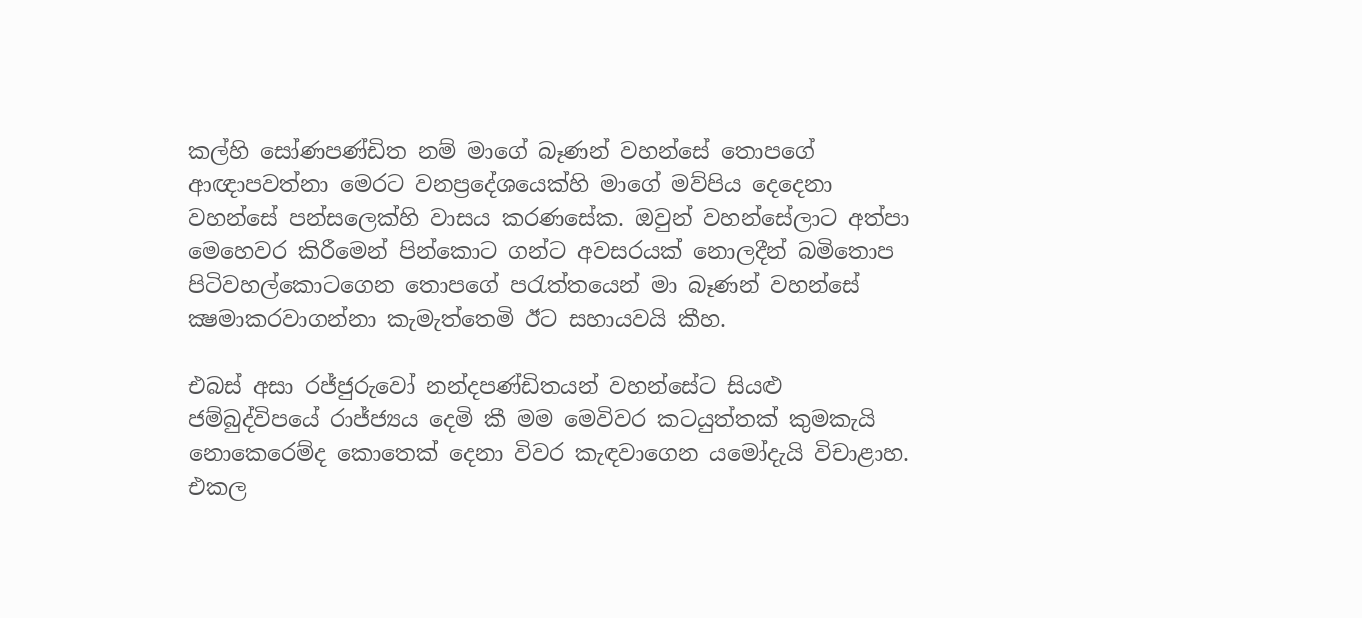කල්හි සෝණපණ්ඩිත නම් මාගේ බෑණන් වහන්සේ තොපගේ ආඥාපවත්නා මෙරට වනප්‍රදේශයෙක්හි මාගේ මව්පිය දෙදෙනා වහන්සේ පන්සලෙක්හි වාසය කරණසේක. ඔවුන් වහන්සේලාට අත්පා මෙහෙවර කිරීමෙන් පින්කොට ගන්ට අවසරයක් නොලදීන් බමිතොප පිටිවහල්කොටගෙන තොපගේ පරැත්තයෙන් මා බෑණන් වහන්සේ ක්‍ෂමාකරවාගන්නා කැමැත්තෙමි ඊට සහායවයි කීහ.

එබස් අසා රජ්ජුරුවෝ නන්දපණ්ඩිතයන් වහන්සේට සියළු ජම්බුද්විපයේ රාජ්ජ්‍යය දෙමි කී මම මෙවිවර කටයුත්තක් කුමකැයි නොකෙරෙම්ද කොතෙක් දෙනා විවර කැඳවාගෙන යමෝදැයි විචාළාහ. එකල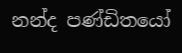නන්ද පණ්ඩිතයෝ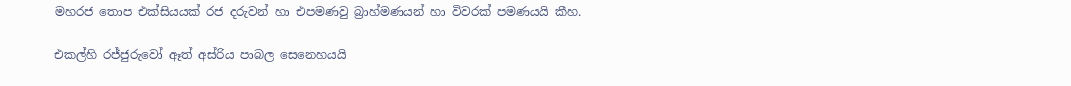මහරජ තොප එක්සියයක් රජ දරුවන් හා එපමණවු බ්‍රාහ්මණයන් හා විවරක් පමණයයි කීහ.

එකල්හි රජ්ජුරුවෝ ඈත් අස්රිය පාබල සෙනෙහයයි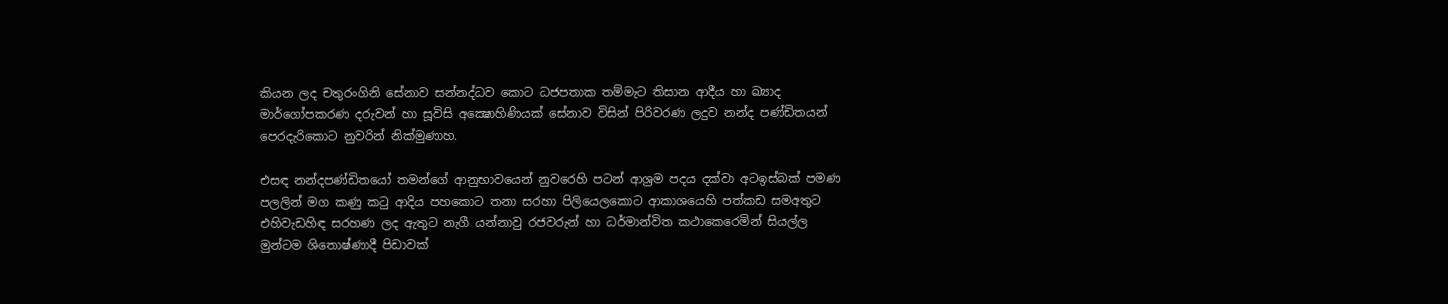කියන ලද චතුරංගිනි සේනාව සන්නද්ධව කොට ධජපතාක තම්මැට තිසාන ආදීය හා ඛ්‍යාද මාර්ගෝපකරණ දරුවන් හා සූවිසි අක්‍ෂොහිණියක් සේනාව විසින් පිරිවරණ ලදුව නන්ද පණ්ඩිතයන් පෙරදැරිකොට නුවරින් නික්මුණාහ.

එසඳ නන්දපණ්ඩිතයෝ තමන්ගේ ආනුභාවයෙන් නුවරෙහි පටන් ආශ්‍රම පදය දක්වා අටඉස්බක් පමණ පලලින් මග කණු කටු ආදිය පහකොට තනා සරහා පිලියෙලකොට ආකාශයෙහි පත්කඩ සමඅතුට එහිවැඩහිඳ සරහණ ලද ඇතුට නැගී යන්නාවු රජවරුන් හා ධර්මාන්විත කථාකෙරෙමින් සියල්ල මුන්ටම ශිතොෂ්ණාදී පිඩාවක්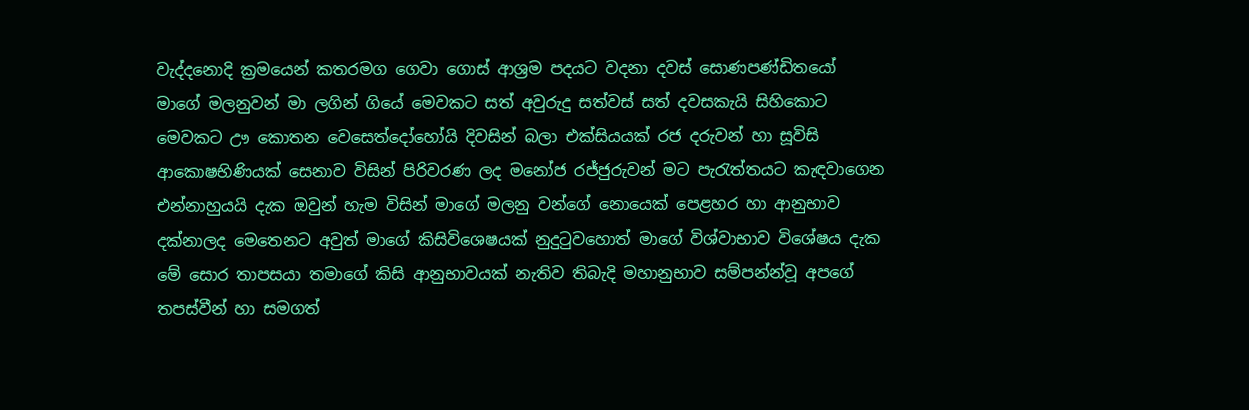වැද්දනොදි ක්‍රමයෙන් කතරමග ගෙවා ගොස් ආශ්‍රම පදයට වදනා දවස් සොණපණ්ඩිතයෝ මාගේ මලනුවන් මා ලගින් ගියේ මෙවකට සත් අවුරුදු සත්වස් සත් දවසකැයි සිහිකොට මෙවකට ඌ කොතන වෙසෙත්දෝහෝයි දිවසින් බලා එක්සියයක් රජ දරුවන් හා සූවිසි ආකොෂභිණියක් සෙනාව විසින් පිරිවරණ ලද මනෝජ රජ්ජුරුවන් මට පැරැත්තයට කැඳවාගෙන එන්නාහුයයි දැක ඔවුන් හැම විසින් මාගේ මලනු වන්ගේ නොයෙක් පෙළහර හා ආනුභාව දක්නාලද මෙතෙනට අවුත් මාගේ කිසිවිශෙෂයක් නුදුටුවහොත් මාගේ විශ්වාභාව විශේෂය දැක මේ සොර තාපසයා තමාගේ කිසි ආනුභාවයක් නැතිව තිබැදි මහානුභාව සම්පන්න්වූ අපගේ තපස්වීන් හා සමගත්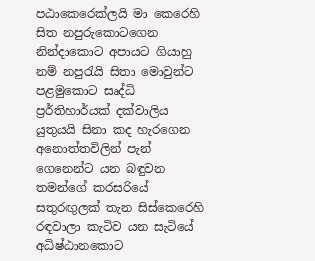පඨාකෙරෙක්ලයි මා කෙරෙහි සිත නපුරුකොටගෙන නින්දාකොට අපායට ගියාහු නම් නපුරැයි සිතා මොවුන්ට පළමුකොට සෘද්ධි ප්‍රර්තිහාර්යක් දක්වාලිය යුතුයයි සිනා කද හැරගෙන අනොත්තවිලින් පැන් ගෙනෙන්ට යන බඳුවන තමන්ගේ කරසරියේ සතුරඟුලක් තැන සිස්කෙරෙහි රඳවාලා කැටිව යන සැටියේ අධිෂ්ඨානකොට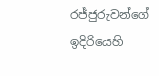රජ්ජුරුවන්ගේ ඉදිරියෙහි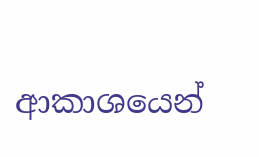ආකාශයෙන්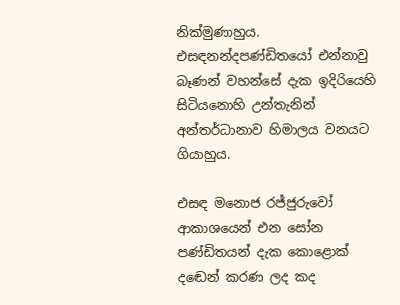නික්මුණාහුය. එසඳනන්දපණ්ඩිතයෝ එන්නාවු බෑණන් වහන්සේ දැක ඉදිරියෙහි සිටියනොහි උන්තැනින් අන්තර්ධානාව හිමාලය වනයට ගියාහුය.

එසඳ මනොජ රජ්ජුරුවෝ ආකාශයෙන් එන සෝන පණ්ඩිතයන් දැක කොළොක් දඬෙන් කරණ ලද කද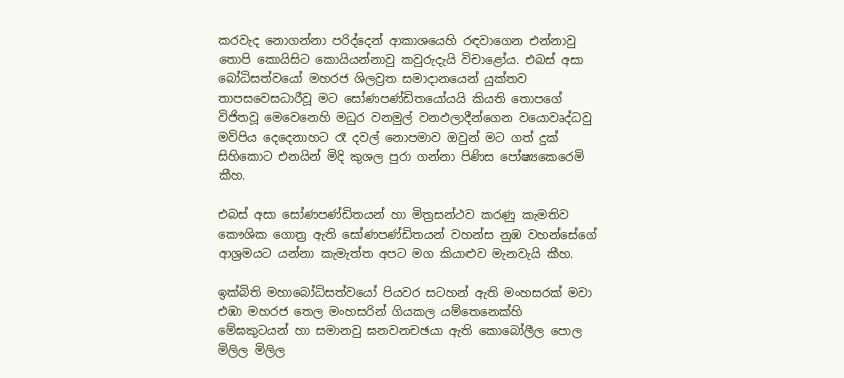කරවැද නොගන්නා පරිද්දෙන් ආකාශයෙහි රඳවාගෙන එන්නාවු තොපි කොයිසිට කොයියන්නාවු කවුරුදැයි විචාළෝය. එබස් අසා බෝධිසත්වයෝ මහරජ ශිලව්‍රත සමාදානයෙන් යුක්තව තාපසවෙසධාරීවූ මට සෝණපණ්ඩිතයෝයයි කියති තොපගේ විජිතවූ මෙවෙනෙහි මධුර වනමුල් වනඵලාදීන්ගෙන වයොවෘද්ධවු මව්පිය දෙදෙනාහට රෑ දවල් නොපමාව ඔවුන් මට ගත් දුක් සිහිකොට එනයින් මිදි කුශල පුරා ගන්නා පිණිස පෝෂ්‍යකෙරෙමි කීහ.

එබස් අසා සෝණපණ්ඩිතයන් හා මිත්‍රසන්ථව කරණු කැමතිව කෞශික ගොත්‍ර ඇති සෝණපණ්ඩිතයන් වහන්ස නුඹ වහන්සේගේ ආශ්‍රමයට යන්නා කැමැත්ත අපට මග කියාළුව මැනවැයි කීහ.

ඉක්බිති මහාබෝධිසත්වයෝ පියවර සටහන් ඇති මංහසරක් මවා එඹා මහරජ තෙල මංහසරින් ගියකල යම්තෙනෙක්හි මේඝකුටයන් හා සමානවු ඝනවනචඡයා ඇති කොබෝලීල පොල මිලිල මිලිල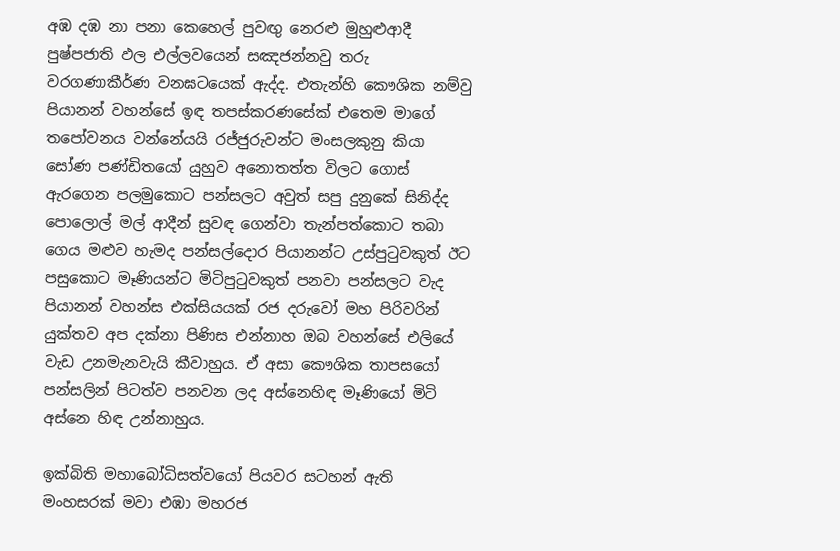අඹ දඹ නා පනා කෙහෙල් පුවඟු නෙරළු මුහුළුආදී පුෂ්පජාති ඵල එල්ලවයෙන් සඤජන්නවු තරු වරගණාකීර්ණ වනඝටයෙක් ඇද්ද. එතැන්හි කෞශික නම්වු පියානන් වහන්සේ ඉඳ තපස්කරණසේක් එතෙම මාගේ තපෝවනය වන්නේයයි රජ්ජුරුවන්ට මංසලකුනු කියා සෝණ පණ්ඩිතයෝ යුහුව අනොතත්ත විලට ගොස් ඇරගෙන පලමුකොට පන්සලට අවුත් සපු දුනුකේ සිනිද්ද පොලොල් මල් ආදීන් සුවඳ ගෙන්වා තැන්පත්කොට තබා ගෙය මළුව හැමද පන්සල්දොර පියානන්ට උස්පුටුවකුත් ඊට පසුකොට මෑණියන්ට මිටිපුටුවකුත් පනවා පන්සලට වැද පියානන් වහන්ස එක්සියයක් රජ දරුවෝ මහ පිරිවරින් යුක්තව අප දක්නා පිණිස එන්නාහ ඔබ වහන්සේ එලියේ වැඩ උනමැනවැයි කීවාහුය. ඒ අසා කෞශික තාපසයෝ පන්සලින් පිටත්ව පනවන ලද අස්නෙහිඳ මෑණියෝ මිටි අස්නෙ හිඳ උන්නාහුය.

ඉක්බිති මහාබෝධිසත්වයෝ පියවර සටහන් ඇති මංහසරක් මවා එඹා මහරජ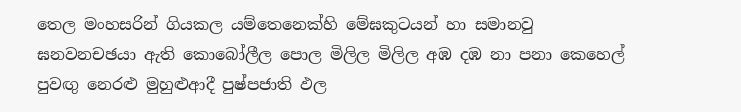තෙල මංහසරින් ගියකල යම්තෙනෙක්හි මේඝකුටයන් හා සමානවු ඝනවනචඡයා ඇති කොබෝලීල පොල මිලිල මිලිල අඹ දඹ නා පනා කෙහෙල් පුවඟු නෙරළු මුහුළුආදී පුෂ්පජාති ඵල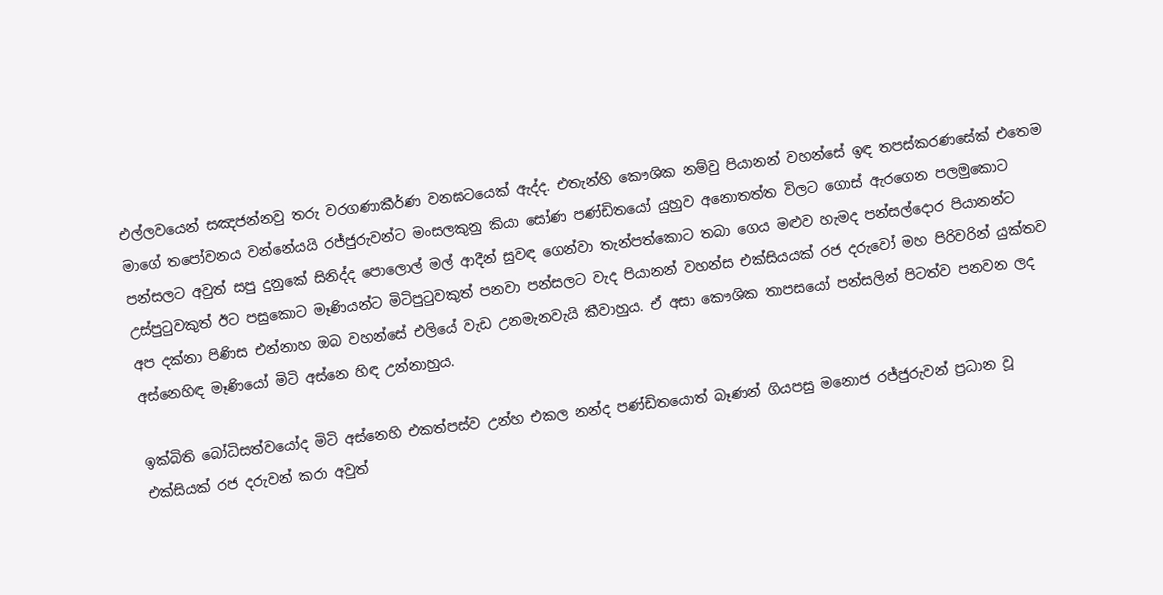එල්ලවයෙන් සඤජන්නවු තරු වරගණාකීර්ණ වනඝටයෙක් ඇද්ද. එතැන්හි කෞශික නම්වු පියානන් වහන්සේ ඉඳ තපස්කරණසේක් එතෙම මාගේ තපෝවනය වන්නේයයි රජ්ජුරුවන්ට මංසලකුනු කියා සෝණ පණ්ඩිතයෝ යුහුව අනොතත්ත විලට ගොස් ඇරගෙන පලමුකොට පන්සලට අවුත් සපු දුනුකේ සිනිද්ද පොලොල් මල් ආදීන් සුවඳ ගෙන්වා තැන්පත්කොට තබා ගෙය මළුව හැමද පන්සල්දොර පියානන්ට උස්පුටුවකුත් ඊට පසුකොට මෑණියන්ට මිටිපුටුවකුත් පනවා පන්සලට වැද පියානන් වහන්ස එක්සියයක් රජ දරුවෝ මහ පිරිවරින් යුක්තව අප දක්නා පිණිස එන්නාහ ඔබ වහන්සේ එලියේ වැඩ උනමැනවැයි කීවාහුය. ඒ අසා කෞශික තාපසයෝ පන්සලින් පිටත්ව පනවන ලද අස්නෙහිඳ මෑණියෝ මිටි අස්නෙ හිඳ උන්නාහුය.

ඉක්බිති බෝධිසත්වයෝද මිටි අස්නෙහි එකත්පස්ව උන්හ එකල නන්ද පණ්ඩිතයොත් බෑණන් ගියපසු මනොජ රජ්ජුරුවන් ප්‍රධාන වූ එක්සියක් රජ දරුවන් කරා අවුත්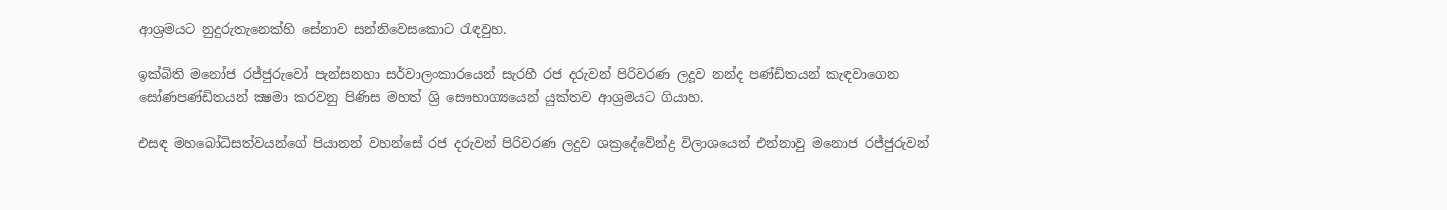ආශ්‍රමයට නුදුරුතැනෙක්හි සේනාව සන්නිවෙසකොට රැඳවුහ.

ඉක්බිති මනෝජ රජ්ජුරුවෝ පැන්සනහා සර්වාලංකාරයෙන් සැරහී රජ දරුවන් පිරිවරණ ලදූව නන්ද පණ්ඩිතයන් කැඳවාගෙන සෝණපණ්ඩිතයන් ක්‍ෂමා කරවනු පිණිස මහත් ශ්‍රි සෞභාග්‍යයෙන් යුක්තව ආශ්‍රමයට ගියාහ.

එසඳ මහබෝධිසත්වයන්ගේ පියානන් වහන්සේ රජ දරුවන් පිරිවරණ ලදුව ශක්‍රදේවේන්ද්‍ර විලාශයෙන් එන්නාවු මනොජ රජ්ජුරුවන්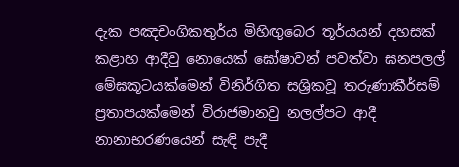දැක පඤචංගිකතුර්ය මිහිඟුබෙර තූර්යයන් දහසක් කළාහ ආදීවු නොයෙක් ඝෝෂාවන් පවත්වා ඝනපලල් මේඝකූටයක්මෙන් විනිර්ගිත සශ්‍රිකවූ තරුණාකීර්සම් ප්‍රතාපයක්මෙන් විරාජමානවු නලල්පට ආදී නානාභරණයෙන් සැඳි පැදී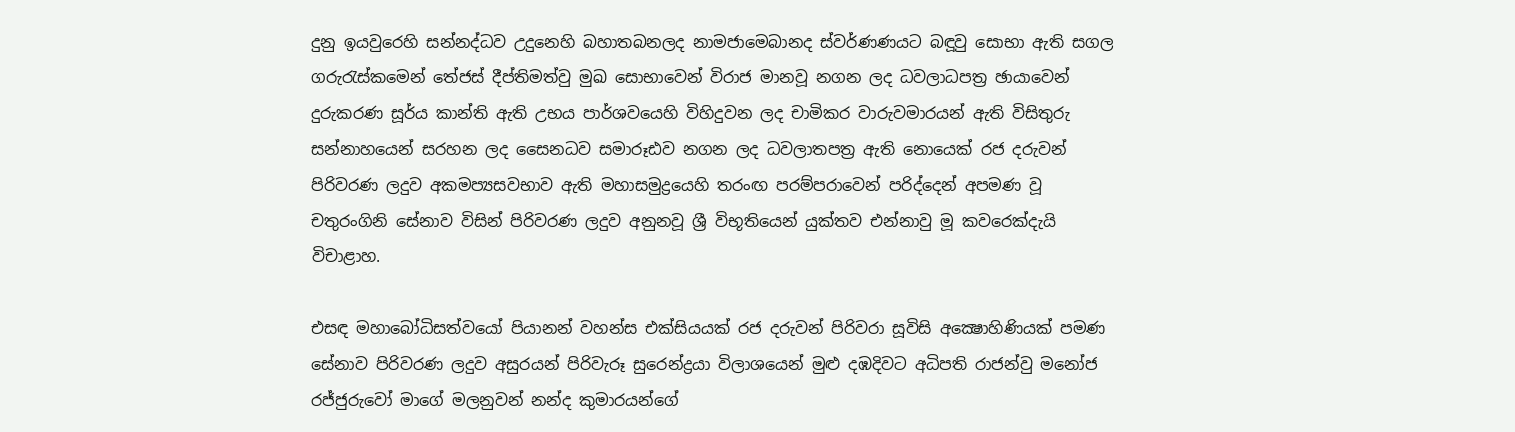දුනු ඉයවුරෙහි සන්නද්ධව උදුනෙහි බහාතබනලද නාමජාමෙබානද ස්වර්ණණයට බඳූවු සොභා ඇති සගල ගරුරැස්කමෙන් තේජස් දීප්තිමත්වු මුඛ සොභාවෙන් විරාජ මානවූ නගන ලද ධවලාධපත්‍ර ඡායාවෙන් දුරුකරණ සූර්ය කාන්ති ඇති උභය පාර්ශවයෙහි විහිදුවන ලද චාමිකර වාරුවමාරයන් ඇති විසිතුරු සන්නාහයෙන් සරහන ලද සෛනධව සමාරූඪව නගන ලද ධවලාතපත්‍ර ඇති නොයෙක් රජ දරුවන් පිරිවරණ ලදුව අකමප්‍යසවභාව ඇති මහාසමුද්‍රයෙහි තරංඟ පරම්පරාවෙන් පරිද්දෙන් අපමණ වූ චතුරංගිනි සේනාව විසින් පිරිවරණ ලදුව අනුනවූ ශ්‍රී විභූතියෙන් යුක්තව එන්නාවු මූ කවරෙක්දැයි විචාළාහ.

එසඳ මහාබෝධිසත්වයෝ පියානන් වහන්ස එක්සියයක් රජ දරුවන් පිරිවරා සූවිසි අක්‍ෂොහිණියක් පමණ සේනාව පිරිවරණ ලදුව අසුරයන් පිරිවැරූ සුරෙන්ද්‍රයා විලාශයෙන් මුළු දඹදිවට අධිපති රාජන්වු මනෝජ රජ්ජුරුවෝ මාගේ මලනුවන් නන්ද කුමාරයන්ගේ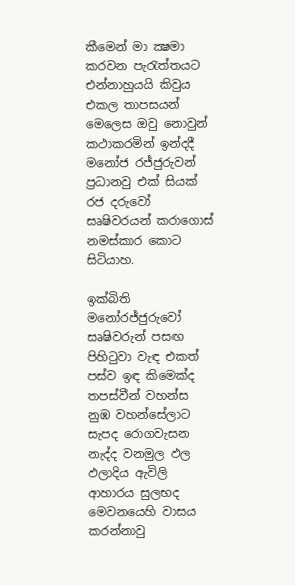කීමෙන් මා ක්‍ෂමා කරවන පැරැත්තයට එන්නාහුයයි කිවුය එකල තාපසයන් මෙලෙස ඔවු නොවුන් කථාකරමින් ඉන්දදී මනෝජ රජ්ජුරුවන් ප්‍රධානවු එක් සියක් රජ දරුවෝ සෘෂිවරයන් කරාගොස් නමස්කාර කොට සිටියාහ.

ඉක්බිති මනෝරජ්ජුරුවෝ සෘෂිවරුන් පසඟ පිහිටුවා වැඳ එකත් පස්ව ඉඳ කිමෙක්ද තපස්වීන් වහන්ස නුඹ වහන්සේලාට සැපද රොගවැසන නැද්ද වනමුල ඵල ඵලාදිය ඇවිලි ආහාරය සුලභද මෙවනයෙහි වාසය කරන්නාවු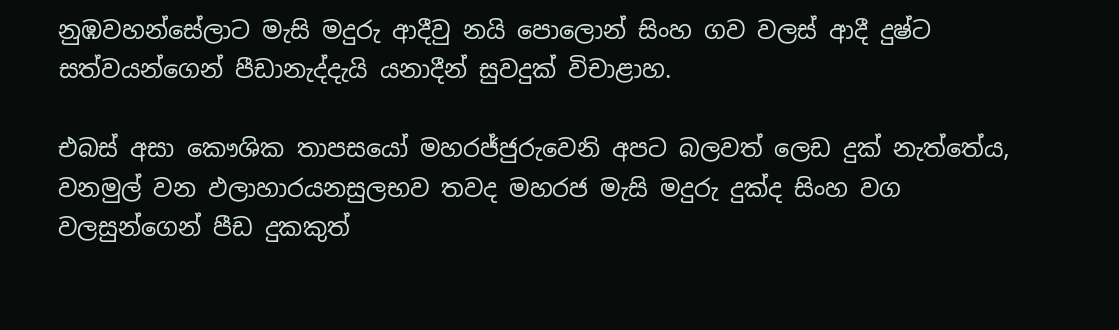නුඹවහන්සේලාට මැසි මදුරු ආදීවු නයි පොලොන් සිංහ ගව වලස් ආදී දුෂ්ට සත්වයන්ගෙන් පීඩානැද්දැයි යනාදීන් සුවදුක් විචාළාහ.

එබස් අසා කෞශික තාපසයෝ මහරජ්ජුරුවෙනි අපට බලවත් ලෙඩ දුක් නැත්තේය, වනමුල් වන ඵලාහාරයනසුලභව තවද මහරජ මැසි මදුරු දුක්ද සිංහ වග වලසුන්ගෙන් පීඩ දුකකුත්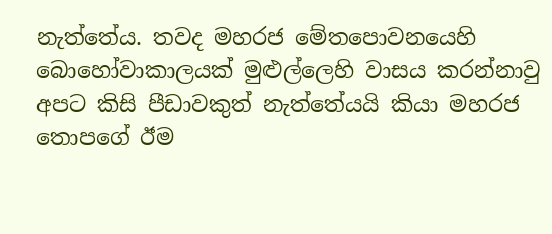නැත්තේය. තවද මහරජ මේතපොවනයෙහි බොහෝවාකාලයක් මුළුල්ලෙහි වාසය කරන්නාවු අපට කිසි පීඩාවකුත් නැත්තේයයි කියා මහරජ තොපගේ ඊම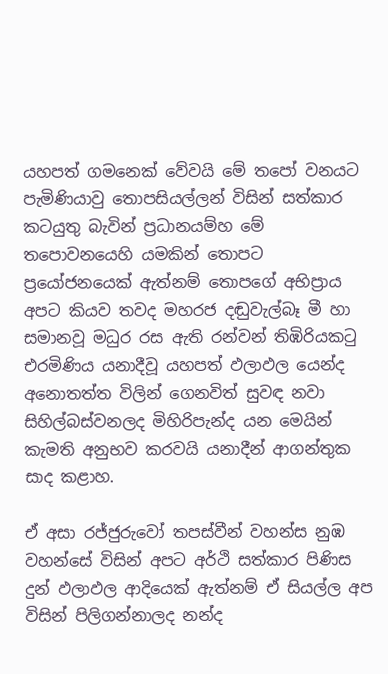යහපත් ගමනෙක් වේවයි මේ තපෝ වනයට පැමිණියාවු තොපසියල්ලන් විසින් සත්කාර කටයුතු බැවින් ප්‍රධානයම්හ මේ තපොවනයෙහි යමකින් තොපට ප්‍රයෝජනයෙක් ඇත්නම් තොපගේ අභිප්‍රාය අපට කියව තවද මහරජ දඬුවැල්බෑ මී හා සමානවූ මධුර රස ඇති රන්වන් තිඹිරියකටු එරමිණිය යනාදීවූ යහපත් ඵලාඵල යෙන්ද අනොතත්ත විලින් ගෙනවිත් සුවඳ නවා සිහිල්බස්වනලද මිහිරිපැන්ද යන මෙයින් කැමති අනුභව කරවයි යනාදීන් ආගන්තුක සාද කළාහ.

ඒ අසා රජ්ජුරුවෝ තපස්වීන් වහන්ස නුඹ වහන්සේ විසින් අපට අර්ථි සත්කාර පිණිස දුන් ඵලාඵල ආදියෙක් ඇත්නම් ඒ සියල්ල අප විසින් පිලිගන්නාලද නන්ද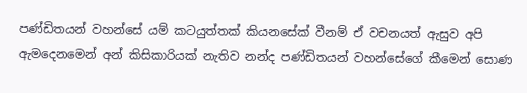පණ්ඩිතයන් වහන්සේ යම් කටයුත්තක් කියනසේක් වීනම් ඒ වචනයත් ඇසුව අපි ඇමදෙනමෙන් අන් කිසිකාරියක් නැතිව නන්ද පණ්ඩිතයන් වහන්සේගේ කීමෙන් සොණ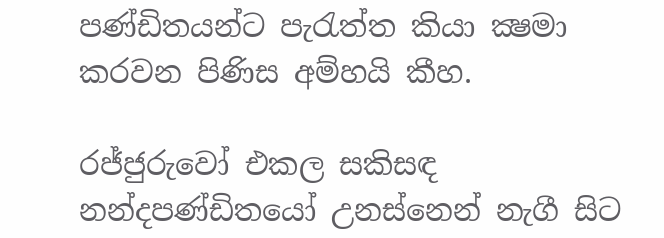පණ්ඩිතයන්ට පැරැත්ත කියා ක්‍ෂමා කරවන පිණිස අම්හයි කීහ.

රජ්ජුරුවෝ එකල සකිසඳ නන්දපණ්ඩිතයෝ උනස්නෙන් නැගී සිට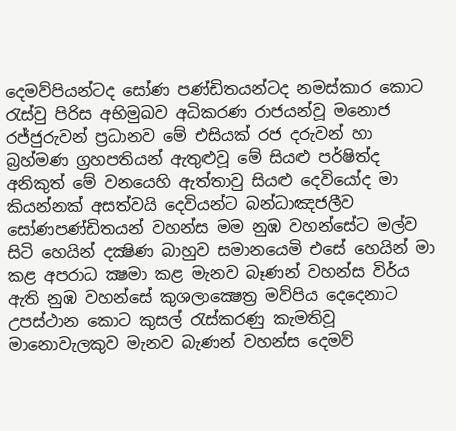දෙමව්පියන්ටද සෝණ පණ්ඩිතයන්ටද නමස්කාර කොට රැස්වු පිරිස අභිමුඛව අධිකරණ රාජයන්වූ මනොජ රජ්ජුරුවන් ප්‍රධානව මේ එසියක් රජ දරුවන් හා බ්‍රහ්මණ ග්‍රහපතියන් ඇතුළුවූ මේ සියළු පර්ෂිත්ද අනිකුත් මේ වනයෙහි ඇත්තාවු සියළු දෙවියෝද මා කියන්නක් අසත්වයි දෙවියන්ට බන්ධාඤජලීව සෝණපණ්ඩිතයන් වහන්ස මම නුඹ වහන්සේට මල්ව සිටි හෙයින් දක්‍ෂිණ බාහුව සමානයෙමි එසේ හෙයින් මා කළ අපරාධ ක්‍ෂමා කළ මැනව බෑණන් වහන්ස විර්ය ඇති නුඹ වහන්සේ කුශලාක්‍ෂෙත්‍ර මව්පිය දෙදෙනාට උපස්ථාන කොට කුසල් රැස්කරණු කැමතිවූ මානොවැලකුව මැනව බැණන් වහන්ස දෙමව්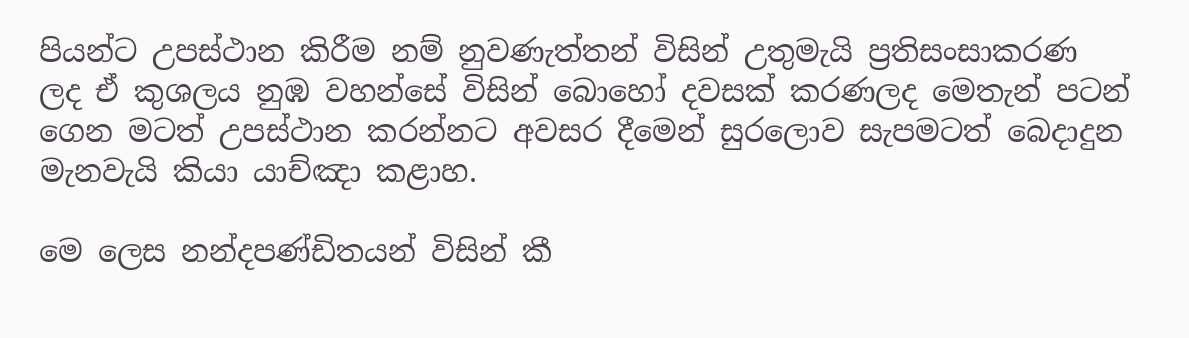පියන්ට උපස්ථාන කිරීම නම් නුවණැත්තන් විසින් උතුමැයි ප්‍රතිසංසාකරණ ලද ඒ කුශලය නුඹ වහන්සේ විසින් බොහෝ දවසක් කරණලද මෙතැන් පටන් ගෙන මටත් උපස්ථාන කරන්නට අවසර දීමෙන් සුරලොව සැපමටත් බෙදාදුන මැනවැයි කියා යාච්ඤා කළාහ.

මෙ ලෙස නන්දපණ්ඩිතයන් විසින් කී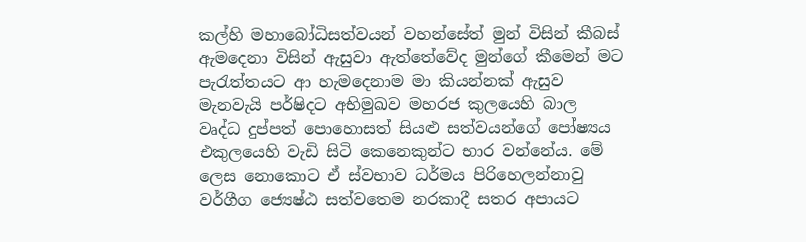කල්හි මහාබෝධිසත්වයන් වහන්සේත් මුන් විසින් කීබස් ඇමදෙනා විසින් ඇසුවා ඇත්තේවේද මුන්ගේ කීමෙන් මට පැරැත්තයට ආ හැමදෙනාම මා කියන්නක් ඇසුව මැනවැයි පර්ෂිදට අභිමුඛව මහරජ කුලයෙහි බාල වෘද්ධ දුප්පත් පොහොසත් සියළු සත්වයන්ගේ පෝෂ්‍යය එකුලයෙහි වැඩි සිටි කෙනෙකුන්ට භාර වන්නේය. මේ ලෙස නොකොට ඒ ස්වභාව ධර්මය පිරිහෙලන්නාවු වර්ගීග ජ්‍යෙෂ්ඨ සත්වතෙම නරකාදී සතර අපායට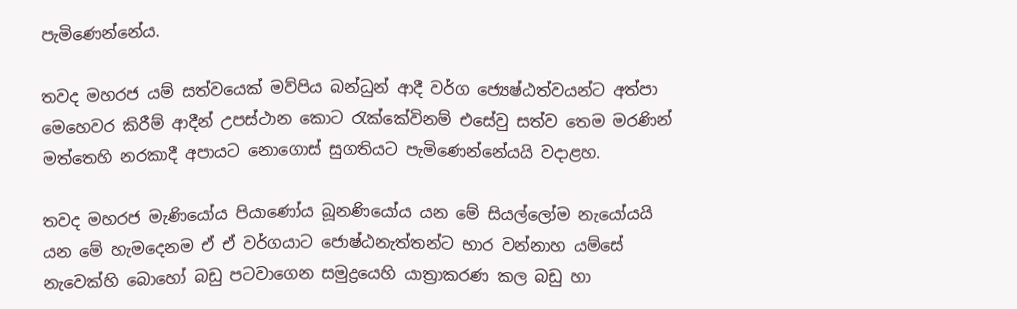පැමිණෙන්නේය.

තවද මහරජ යම් සත්වයෙක් මව්පිය බන්ධුන් ආදී වර්ග ජ්‍යෙෂ්ඨත්වයන්ට අත්පා මෙහෙවර කිරීම් ආදීන් උපස්ථාන කොට රැක්කේවිනම් එසේවු සත්ව තෙම මරණින් මත්තෙහි නරකාදී අපායට නොගොස් සුගතියට පැමිණෙන්නේයයි වදාළහ.

තවද මහරජ මැණියෝය පියාණෝය බූනණියෝය යන මේ සියල්ලෝම නැයෝයයි යන මේ හැමදෙනම ඒ ඒ වර්ගයාට ජොෂ්ඨනැත්තන්ට භාර වන්නාහ යම්සේ නැවෙක්හි බොහෝ බඩු පටවාගෙන සමුද්‍රයෙහි යාත්‍රාකරණ කල බඩු හා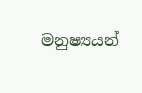මනුෂ්‍යයන්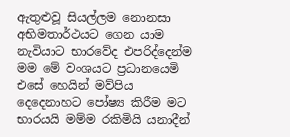ඇතුළුවූ සියල්ලම නොනසා අභිමතාර්ථයට ගෙන යාම නැවියාට භාරවේද එපරිද්දෙන්ම මම මේ වංශයට ප්‍රධානයෙමි එසේ හෙයින් මව්පිය දෙදෙනාහට පෝෂ්‍ය කිරීම මට භාරයයි මම්ම රකිමියි යනාදීන්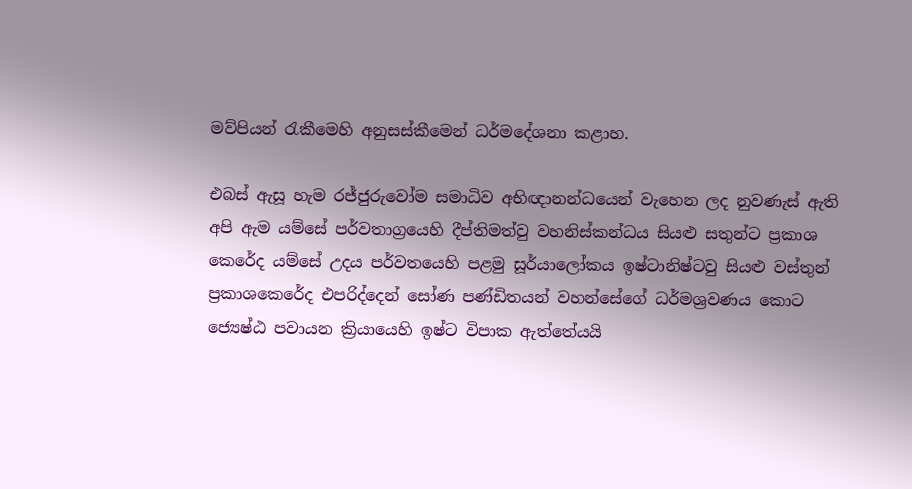මව්පියන් රැකීමෙහි අනුසස්කීමෙන් ධර්මදේශනා කළාහ.

එබස් ඇසූ හැම රජ්ජුරුවෝම සමාධිව අභිඥානන්ධයෙන් වැහෙන ලද නුවණැස් ඇති අපි ඇම යම්සේ පර්වතාග්‍රයෙහි දීප්තිමත්වු වහනිස්කන්ධය සියළු සතුන්ට ප්‍රකාශ කෙරේද යම්සේ උදය පර්වතයෙහි පළමු සූර්යාලෝකය ඉෂ්ටානිෂ්ටවු සියළු වස්තුන් ප්‍රකාශකෙරේද එපරිද්දෙන් සෝණ පණ්ඩිතයන් වහන්සේගේ ධර්මශ්‍රවණය කොට ජ්‍යෙෂ්ඨ පවායන ක්‍රියායෙහි ඉෂ්ට විපාක ඇත්තේයයි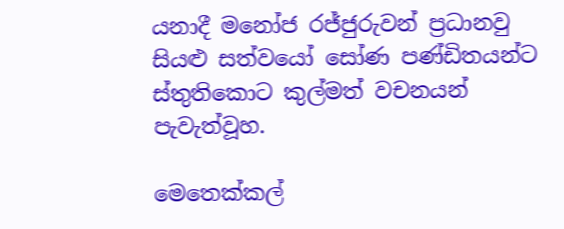යනාදී මනෝජ රජ්ජුරුවන් ප්‍රධානවු සියළු සත්වයෝ සෝණ පණ්ඩිතයන්ට ස්තුතිකොට කුල්මත් වචනයන් පැවැත්වූහ.

මෙතෙක්කල්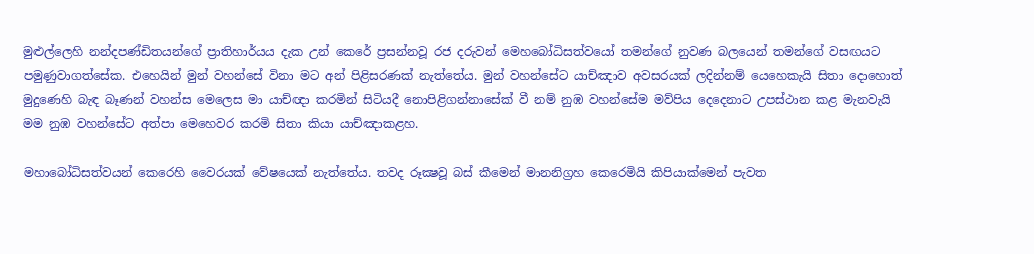මුළුල්ලෙහි නන්දපණ්ඩිතයන්ගේ ප්‍රාතිහාර්යය දැක උන් කෙරේ ප්‍රසන්නවූ රජ දරුවන් මෙහබෝධිසත්වයෝ තමන්ගේ නුවණ බලයෙන් තමන්ගේ වසඟයට පමුණුවාගත්සේක. එහෙයින් මුන් වහන්සේ විනා මට අන් පිළිසරණක් නැත්තේය. මුන් වහන්සේට යාච්ඤාව අවසරයක් ලදින්නම් යෙහෙකැයි සිතා දොහොත් මුදුණෙහි බැඳ බෑණන් වහන්ස මෙලෙස මා යාච්ඥා කරමින් සිටියදී නොපිළිගන්නාසේක් වී නම් නුඹ වහන්සේම මව්පිය දෙදෙනාට උපස්ථාන කළ මැනවැයි මම නුඹ වහන්සේට අත්පා මෙහෙවර කරමි සිතා කියා යාච්ඤාකළහ.

මහාබෝධිසත්වයන් කෙරෙහි වෛරයක් වේෂයෙක් නැත්තේය. තවද රූක්‍ෂවූ බස් කීමෙන් මානනිග්‍රහ කෙරෙමියි කිපියාක්මෙන් පැවත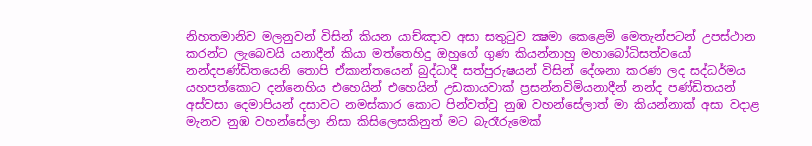නිහතමානිව මලනුවන් විසින් කියන යාච්ඤාව අසා සතුටුව ක්‍ෂමා කෙළෙමි මෙතැන්පටන් උපස්ථාන කරන්ට ලැබෙවයි යනාදීන් කියා මත්තෙහිදු ඔහුගේ ගුණ කියන්නාහු මහාබෝධිසත්වයෝ නන්දපණ්ඩිතයෙනි තොපි ඒකාන්තයෙන් බුද්ධාදී සත්පුරුෂයන් විසින් දේශනා කරණ ලද සද්ධර්මය යහපත්කොට දන්නෙහිය එහෙයින් එහෙයින් උඩකායවාක් ප්‍රසන්නවිමියනාදීන් නන්ද පණ්ඩිතයන් අස්වසා දෙමාපියන් දසාවට නමස්කාර කොට පින්වත්වු නුඹ වහන්සේලාත් මා කියන්නාක් අසා වදාළ මැනව නුඹ වහන්සේලා නිසා කිසිලෙසකිනුත් මට බැරෑරුමෙක්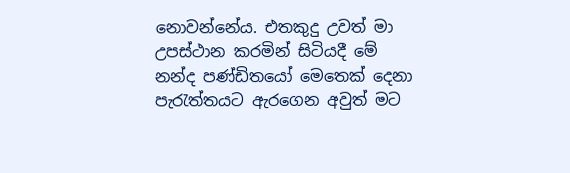නොවන්නේය. එතකුදු උවත් මා උපස්ථාන කරමින් සිටියදී මේ නන්ද පණ්ඩිතයෝ මෙතෙක් දෙනා පැරැත්තයට ඇරගෙන අවුත් මට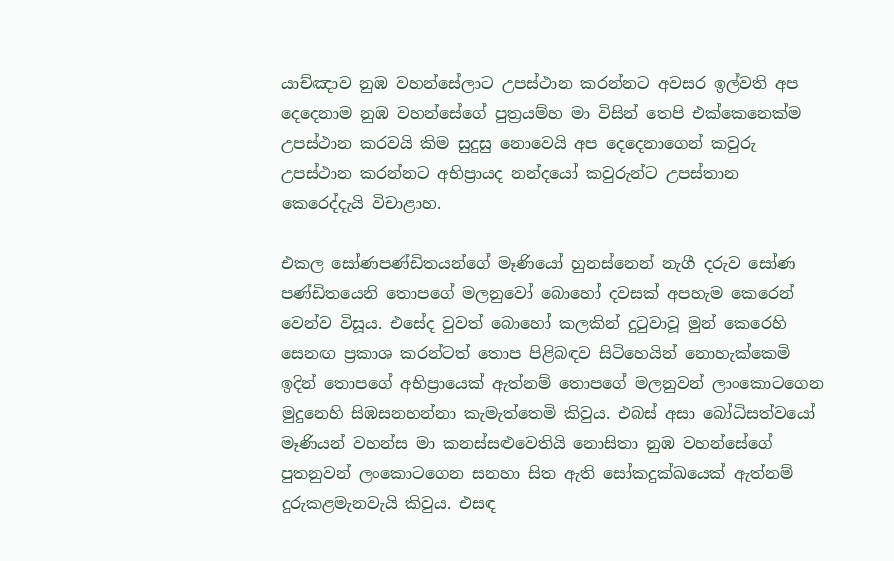යාච්ඤාව නුඹ වහන්සේලාට උපස්ථාන කරන්නට අවසර ඉල්වති අප දෙදෙනාම නුඹ වහන්සේගේ පුත්‍රයම්හ මා විසින් තෙපි එක්කෙනෙක්ම උපස්ථාන කරවයි කිම සුදුසු නොවෙයි අප දෙදෙනාගෙන් කවුරු උපස්ථාන කරන්නට අභිප්‍රායද නන්දයෝ කවුරුන්ට උපස්තාන කෙරෙද්දැයි විචාළාහ.

එකල සෝණපණ්ඩිතයන්ගේ මෑණියෝ හුනස්නෙන් නැගී දරුව සෝණ පණ්ඩිතයෙනි තොපගේ මලනුවෝ බොහෝ දවසක් අපහැම කෙරෙන් වෙන්ව විසූය. එසේද වුවත් බොහෝ කලකින් දුටුවාවූ මුන් කෙරෙහි සෙනඟ ප්‍රකාශ කරන්ටත් තොප පිළිබඳව සිටිහෙයින් නොහැක්කෙමි ඉදින් තොපගේ අභිප්‍රායෙක් ඇත්නම් තොපගේ මලනුවන් ලාංකොටගෙන මුදුනෙහි සිඹසනහන්නා කැමැත්තෙමි කිවුය. එබස් අසා බෝධිසත්වයෝ මෑණියන් වහන්ස මා කනස්සළුවෙතියි නොසිතා නුඹ වහන්සේගේ පුතනුවන් ලංකොටගෙන සනහා සිත ඇති සෝකදුක්ඛයෙක් ඇත්නම් දුරුකළමැනවැයි කිවුය. එසඳ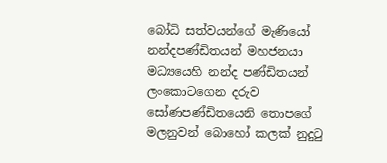බෝධි සත්වයන්ගේ මැණියෝ නන්දපණ්ඩිතයන් මහජනයා මධ්‍යයෙහි නන්ද පණ්ඩිතයන් ලංකොටගෙන දරුව සෝණපණ්ඩිතයෙනි තොපගේ මලනුවන් බොහෝ කලක් නුදුටු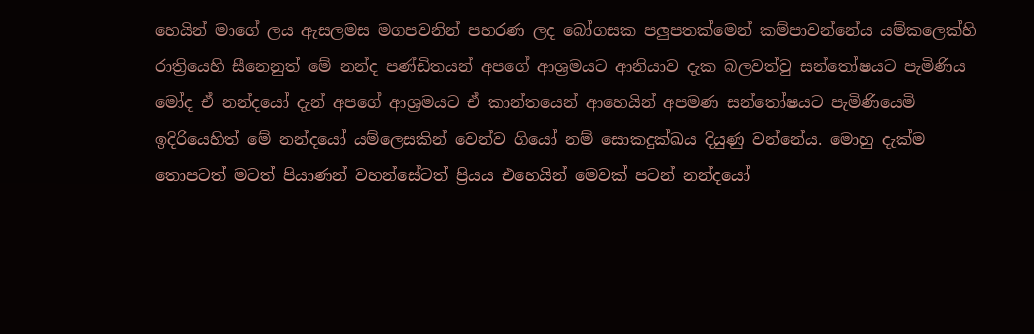හෙයින් මාගේ ලය ඇසලමස මගපවනින් පහරණ ලද බෝගසක පලුපතක්මෙන් කම්පාවන්නේය යම්කලෙක්හි රාත්‍රියෙහි සීනෙනුත් මේ නන්ද පණ්ඩිතයන් අපගේ ආශ්‍රමයට ආනියාව දැක බලවත්වු සන්තෝෂයට පැමිණිය මෝද ඒ නන්දයෝ දැන් අපගේ ආශ්‍රමයට ඒ කාන්තයෙන් ආහෙයින් අපමණ සන්තෝෂයට පැමිණියෙමි ඉදිරියෙහිත් මේ නන්දයෝ යම්ලෙසකින් වෙන්ව ගියෝ නම් සොකදුක්ඛය දියුණු වන්නේය. මොහු දැක්ම තොපටත් මටත් පියාණන් වහන්සේටත් ප්‍රියය එහෙයින් මෙවක් පටන් නන්දයෝ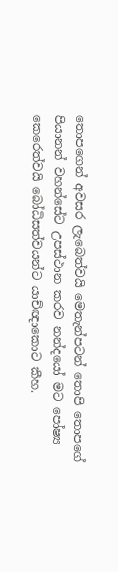තොපගෙන් අවසර ලැබෙත්වයි මෙතැන්පටන් තොපි තොපගේ පියානන් වහන්සේට උපස්ථාන කරව නන්දයෝ මට පෝෂ්‍ය කෙරෙත්වයි බෝධිසත්වයන්ට යාච්ඥාකොට කීහ.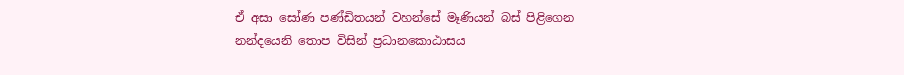ඒ අසා සෝණ පණ්ඩිතයන් වහන්සේ මෑණියන් බස් පිළිගෙන නන්දයෙනි තොප විසින් ප්‍රධානකොඨාසය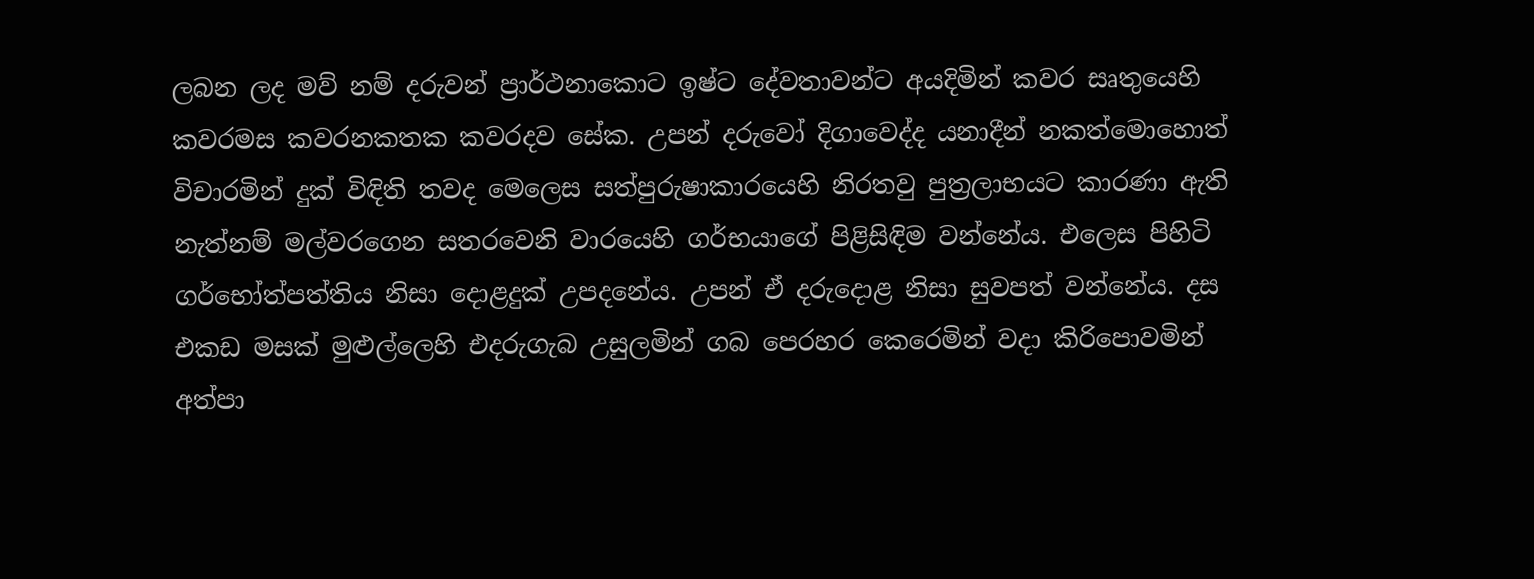ලබන ලද මව් නම් දරුවන් ප්‍රාර්ථනාකොට ඉෂ්ට දේවතාවන්ට අයදිමින් කවර සෘතුයෙහි කවරමස කවරනකතක කවරදව සේක. උපන් දරුවෝ දිගාවෙද්ද යනාදීන් නකත්මොහොත් විචාරමින් දුක් විඳිති තවද මෙලෙස සත්පුරුෂාකාරයෙහි නිරතවු පුත්‍රලාභයට කාරණා ඇති නැත්නම් මල්වරගෙන සතරවෙනි වාරයෙහි ගර්භයාගේ පිළිසිඳිම වන්නේය. එලෙස පිහිටි ගර්භෝත්පත්තිය නිසා දොළදුක් උපදනේය. උපන් ඒ දරුදොළ නිසා සුවපත් වන්නේය. දස එකඩ මසක් මුළුල්ලෙහි එදරුගැබ උසුලමින් ගබ පෙරහර කෙරෙමින් වදා කිරිපොවමින් අත්පා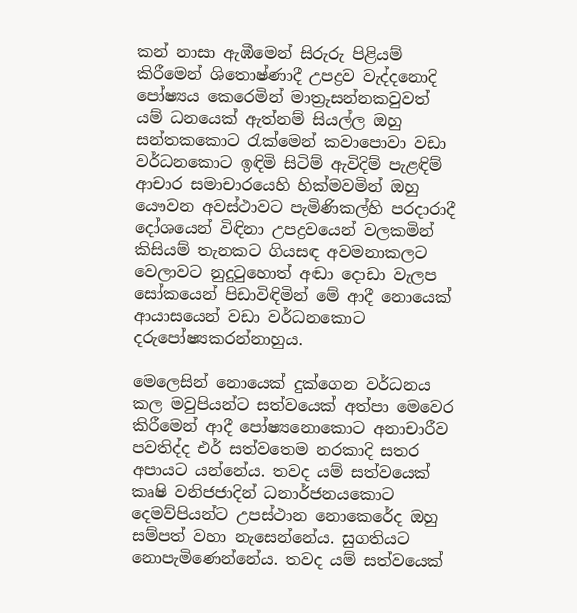කන් නාසා ඇඹීමෙන් සිරුරු පිළියම් කිරීමෙන් ශිතොෂ්ණාදී උපද්‍රව වැද්දනොදි පෝෂ්‍යය කෙරෙමින් මාත්‍රුසන්නකවුවත් යම් ධනයෙක් ඇත්නම් සියල්ල ඔහු සන්තකකොට රැක්මෙන් කවාපොවා වඩා වර්ධනකොට ඉඳිමි සිටිම් ඇවිදිම් පැළඳිම් ආචාර සමාචාරයෙහි හික්මවමින් ඔහු යෞවන අවස්ථාවට පැමිණිකල්හි පරදාරාදී දෝශයෙන් විඳිනා උපද්‍රවයෙන් වලකමින් කිසියම් තැනකට ගියසඳ අවමනාකලට වෙලාවට නුදුටුහොත් අඬා දොඩා වැලප සෝකයෙන් පිඩාවිඳිමින් මේ ආදී නොයෙක් ආයාසයෙන් වඩා වර්ධනකොට දරුපෝෂ්‍යකරන්නාහුය.

මෙලෙසින් නොයෙක් දුක්ගෙන වර්ධනය කල මවුපියන්ට සත්වයෙක් අත්පා මෙවෙර කිරීමෙන් ආදී පෝෂ්‍යනොකොට අනාචාරීව පවතිද්ද එර් සත්වතෙම නරකාදි සතර අපායට යන්නේය. තවද යම් සත්වයෙක් කෘෂි වනිජජාදින් ධනාර්ජනයකොට දෙමව්පියන්ට උපස්ථාන නොකෙරේද ඔහු සම්පත් වහා නැසෙන්නේය. සුගතියට නොපැමිණෙන්නේය. තවද යම් සත්වයෙක්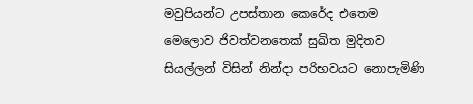මවුපියන්ට උපස්තාන කෙරේද එතෙම මෙලොව ජිවත්වනතෙක් සුඛිත මුදිතව සියල්ලන් විසින් නින්දා පරිභවයට නොපැමිණි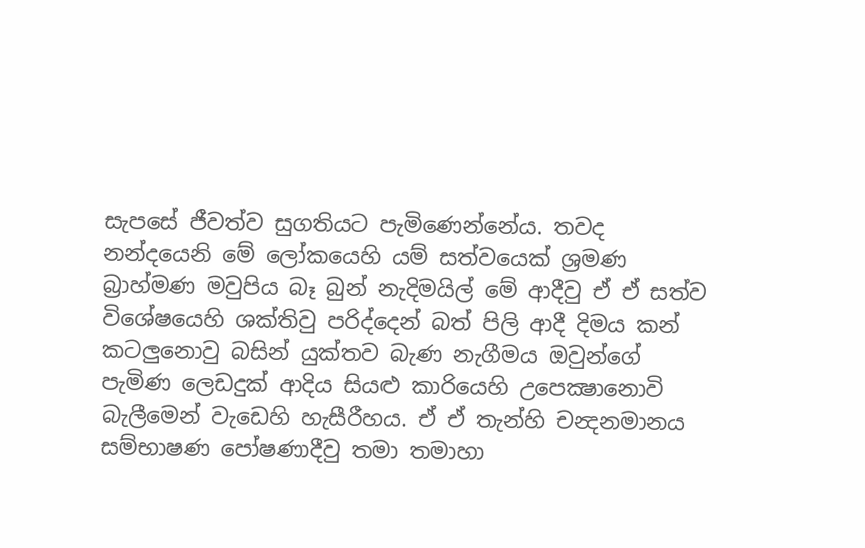සැපසේ ජීවත්ව සුගතියට පැමිණෙන්නේය. තවද නන්දයෙනි මේ ලෝකයෙහි යම් සත්වයෙක් ශ්‍රමණ බ්‍රාහ්මණ මවුපිය බෑ බුන් නැදිමයිල් මේ ආදීවු ඒ ඒ සත්ව විශේෂයෙහි ශක්තිවු පරිද්දෙන් බත් පිලි ආදී දිමය කන් කටලුනොවු බසින් යුක්තව බැණ නැගීමය ඔවුන්ගේ පැමිණ ලෙඩදුක් ආදිය සියළු කාරියෙහි උපෙක්‍ෂානොවි බැලීමෙන් වැඩෙහි හැසීරීහය. ඒ ඒ තැන්හි චන්‍දනමානය සම්භාෂණ පෝෂණාදීවු තමා තමාහා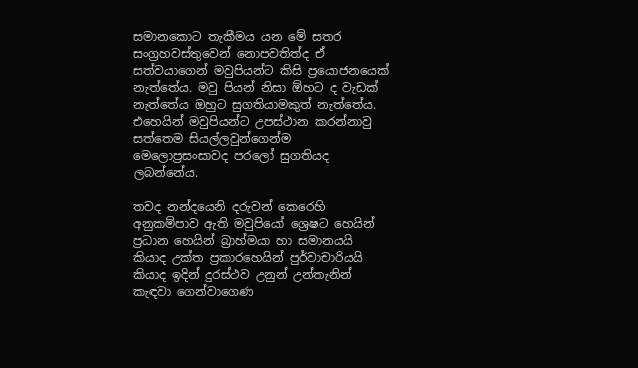සමානකොට තැකීමය යන මේ සතර සංග්‍රහවස්තුවෙන් නොපවතිත්ද ඒ සත්වයාගෙන් මවුපියන්ට කිසි ප්‍රයොජනයෙක් නැත්තේය. මවු පියන් නිසා ඕහට ද වැඩක් නැත්තේය ඔහුට සුගතියාමකුත් නැත්තේය. එහෙයින් මවුපියන්ට උපස්ථාන කරන්නාවු සත්තෙම සියල්ලවුන්ගෙන්ම මෙලොප්‍රසංසාවද පරලෝ සුගතියද ලබන්නේය.

තවද නන්දයෙනි දරුවන් කෙරෙහි අනුකම්පාව ඇති මවුපියෝ ශ්‍රෙෂට හෙයින් ප්‍රධාන හෙයින් බ්‍රාහ්මයා හා සමානයයි කියාද උක්ත ප්‍රකාරහෙයින් පුර්වාචාරියයි කියාද ඉදින් දුරස්ථව උනුන් උන්තැනින් කැඳවා ගෙන්වාගෙණ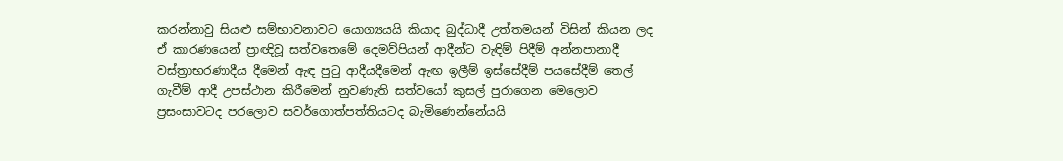කරන්නාවු සියළු සම්භාවනාවට යොග්‍යයයි කියාද බුද්ධාදී උත්තමයන් විසින් කියන ලද ඒ කාරණයෙන් ප්‍රාඥිවූ සත්වතෙමේ දෙමව්පියන් ආදීන්ට වැඳිම් පිදීම් අන්නපානාදී වස්ත්‍රාභරණාදීය දීමෙන් ඇඳ පුටු ආදීයදීමෙන් ඇඟ ඉලීම් ඉස්සේදීම් පයසේදීම් තෙල් ගැවීම් ආදී උපස්ථාන කිරීමෙන් නුවණැති සත්වයෝ කුසල් පුරාගෙන මෙලොව ප්‍රසංසාවටද පරලොව සවර්ගොත්පත්තියටද බැමිණෙන්නේයයි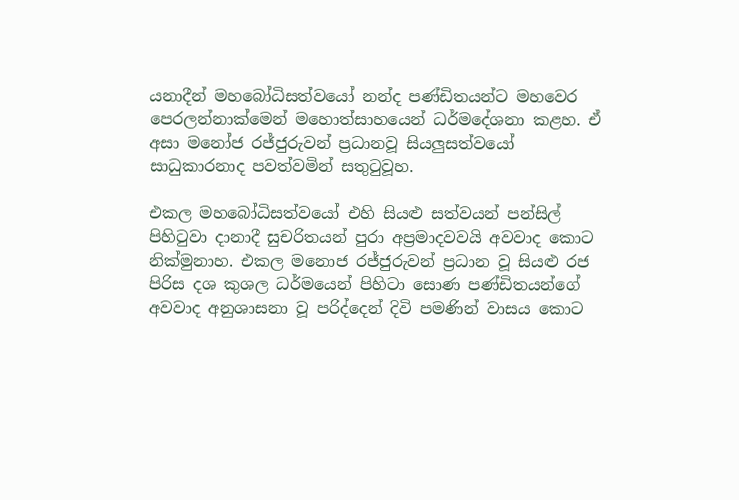යනාදීන් මහබෝධිසත්වයෝ නන්ද පණ්ඩිතයන්ට මහවෙර පෙරලන්නාක්මෙන් මහොත්සාහයෙන් ධර්මදේශනා කළහ. ඒ අසා මනෝජ රජ්ජුරුවන් ප්‍රධානවූ සියලුසත්වයෝ සාධුකාරනාද පවත්වමින් සතුටුවූහ.

එකල මහබෝධිසත්වයෝ එහි සියළු සත්වයන් පන්සිල් පිහිටුවා දානාදී සුචරිතයන් පුරා අප්‍රමාදවවයි අවවාද කොට නික්මුනාහ. එකල මනොජ රජ්ජුරුවන් ප්‍රධාන වූ සියළු රජ පිරිස දශ කුශල ධර්මයෙන් පිහිටා සොණ පණ්ඩිතයන්ගේ අවවාද අනුශාසනා වූ පරිද්දෙන් දිවි පමණින් වාසය කොට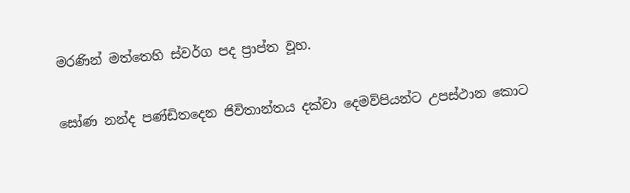මරණින් මත්තෙහි ස්වර්ග පද ප්‍රාප්ත වූහ.

සෝණ නන්ද පණ්ඩිතදෙන ජිවිතාන්තය දක්වා දෙමව්පියන්ට උපස්ථාන කොට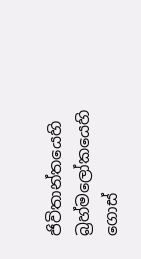ජිවිතාන්තයෙහි බ්‍රහ්මලෝකයෙහි ගොස්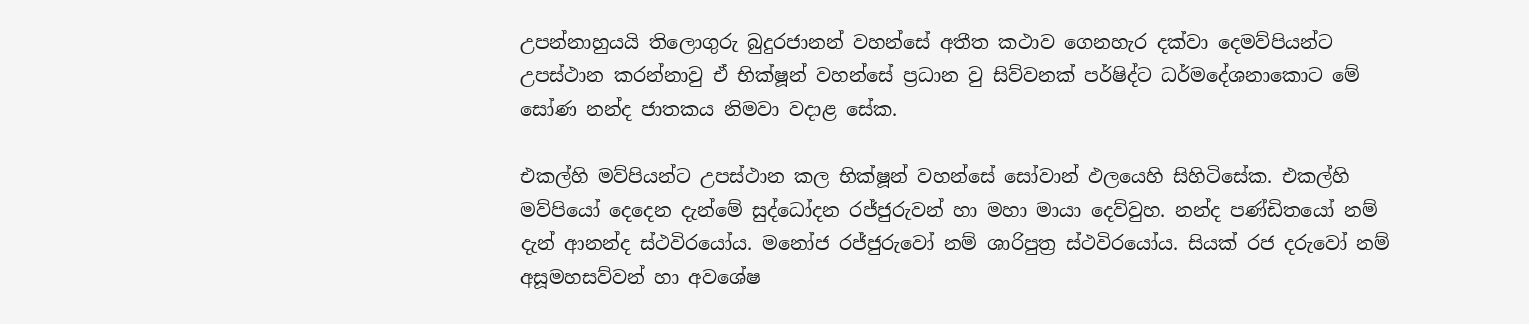උපන්නාහුයයි තිලොගුරු බුදුරජානන් වහන්සේ අතීත කථාව ගෙනහැර දක්වා දෙමව්පියන්ට උපස්ථාන කරන්නාවු ඒ භික්ෂූන් වහන්සේ ප්‍රධාන වු සිව්වනක් පර්ෂිද්ට ධර්මදේශනාකොට මේ සෝණ නන්ද ජාතකය නිමවා වදාළ සේක.

එකල්හි මව්පියන්ට උපස්ථාන කල භික්ෂූන් වහන්සේ සෝවාන් ඵලයෙහි සිහිටිසේක. එකල්හි මව්පියෝ දෙදෙන දැන්මේ සුද්ධෝදන රජ්ජුරුවන් හා මහා මායා දෙව්වුහ. නන්ද පණ්ඩිතයෝ නම් දැන් ආනන්ද ස්ථවිරයෝය. මනෝජ රජ්ජුරුවෝ නම් ශාරිපුත්‍ර ස්ථවිරයෝය. සියක් රජ දරුවෝ නම් අසූමහසව්වන් හා අවශේෂ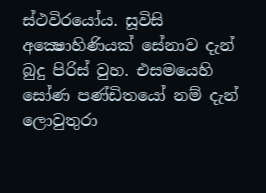ස්ථවිරයෝය. සූවිසි අක්‍ෂොහිණියක් සේනාව දැන් බුදු පිරිස් වුහ. එසමයෙහි සෝණ පණ්ඩිතයෝ නම් දැන් ලොවුතුරා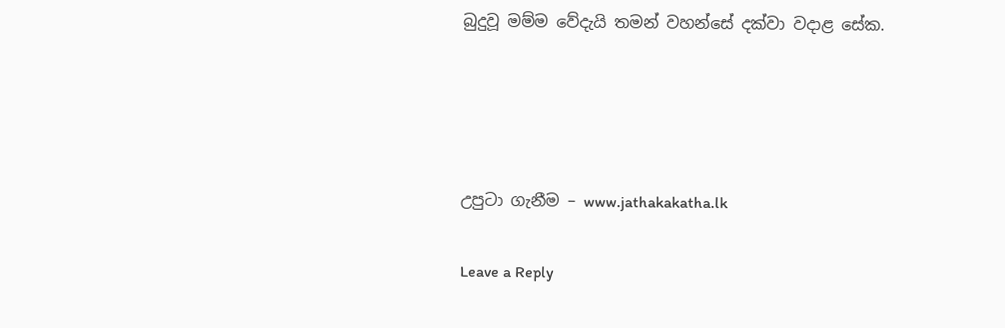බුදුවූ මම්ම වේදැයි තමන් වහන්සේ දක්වා වදාළ සේක.




උපුටා ගැනීම – www.jathakakatha.lk

Leave a Reply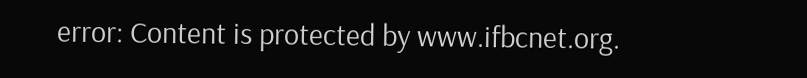error: Content is protected by www.ifbcnet.org.